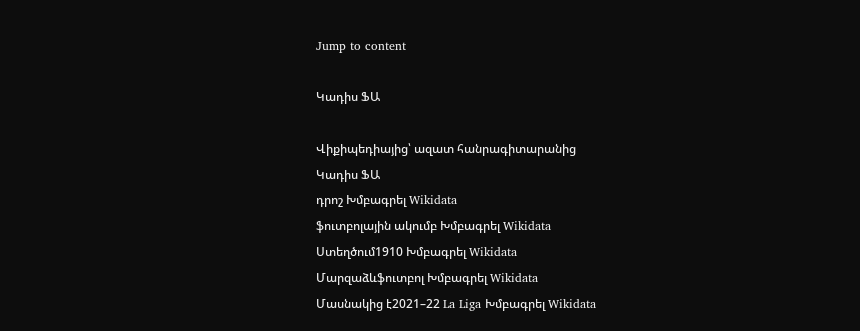Jump to content

Կադիս ՖԱ

Վիքիպեդիայից՝ ազատ հանրագիտարանից
Կադիս ՖԱ
դրոշ Խմբագրել Wikidata
ֆուտբոլային ակումբ Խմբագրել Wikidata
Ստեղծում1910 Խմբագրել Wikidata
Մարզաձևֆուտբոլ Խմբագրել Wikidata
Մասնակից է2021–22 La Liga Խմբագրել Wikidata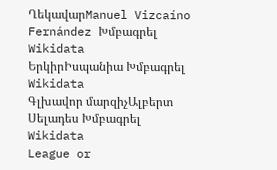ՂեկավարManuel Vizcaíno Fernández Խմբագրել Wikidata
ԵրկիրԻսպանիա Խմբագրել Wikidata
Գլխավոր մարզիչԱլբերտ Սելադես Խմբագրել Wikidata
League or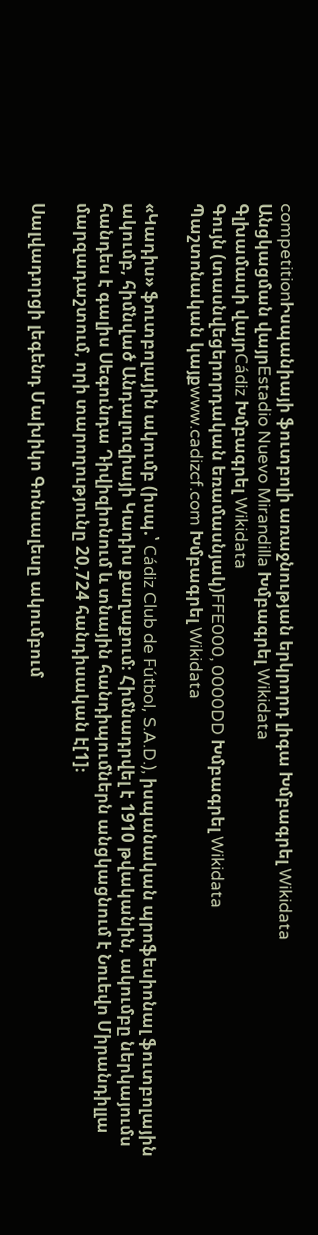competitionԻսպանիայի ֆուտբոլի առաջնության երկրորդ լիգա Խմբագրել Wikidata
Անցկացման վայրEstadio Nuevo Mirandilla Խմբագրել Wikidata
Գլխամասի վայրCádiz Խմբագրել Wikidata
Գույն (տասնվեցերորդական եռամասնյակ)FFE000, 0000DD Խմբագրել Wikidata
Պաշտոնական կայքwww.cadizcf.com Խմբագրել Wikidata

«Կադիս» ֆուտբոլային ակումբ (իսպ.՝ Cádiz Club de Fútbol, S.A.D.), իսպանական պրոֆեսիոնալ ֆուտբոլային ակումբ, հիմնված Անդալուզիայի Կադիս քաղաքում։ Հիմնադրվել է 1910 թվականին, ակումբը ներկայումս հանդես է գալիս Սեգունդա Դիվիզիոնում և տնային հանդիպումներն անցկացնում է Նուեվո Միրանդիլլա մարզադաշտում, որի տարողությունը 20,724 հանդիսական է[1]։

Սալվադորցի լեգենդ Մախիկո Գոնսալեսը ակումբում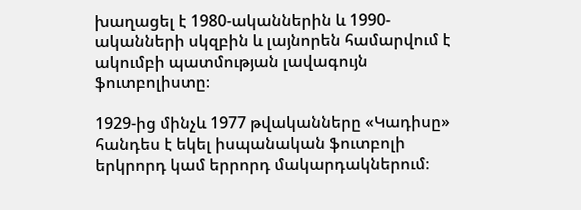խաղացել է 1980-ականներին և 1990-ականների սկզբին և լայնորեն համարվում է ակումբի պատմության լավագույն ֆուտբոլիստը։

1929-ից մինչև 1977 թվականները «Կադիսը» հանդես է եկել իսպանական ֆուտբոլի երկրորդ կամ երրորդ մակարդակներում։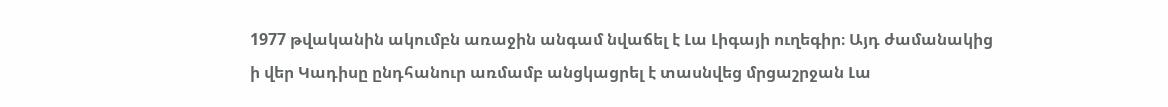1977 թվականին ակումբն առաջին անգամ նվաճել է Լա Լիգայի ուղեգիր։ Այդ ժամանակից ի վեր Կադիսը ընդհանուր առմամբ անցկացրել է տասնվեց մրցաշրջան Լա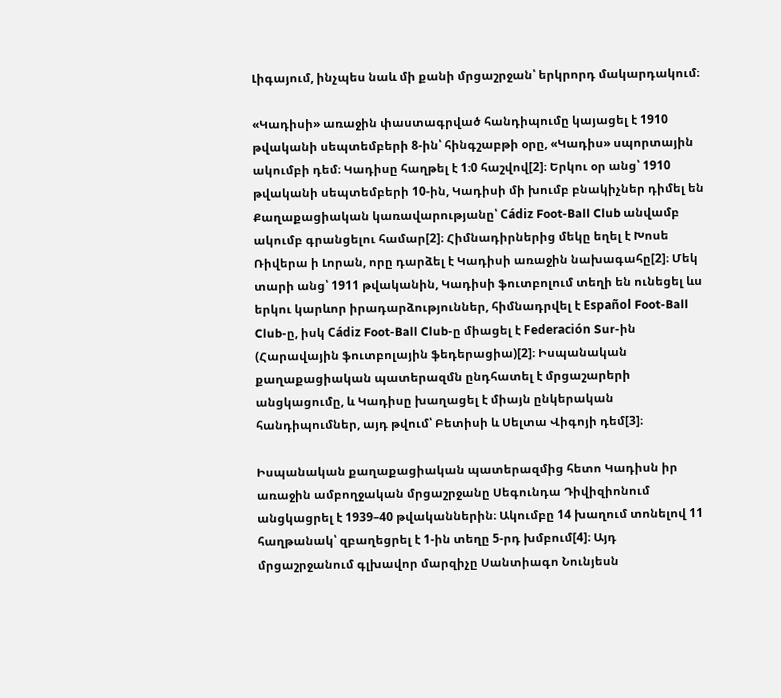Լիգայում, ինչպես նաև մի քանի մրցաշրջան՝ երկրորդ մակարդակում։

«Կադիսի» առաջին փաստագրված հանդիպումը կայացել է 1910 թվականի սեպտեմբերի 8-ին՝ հինգշաբթի օրը, «Կադիս» սպորտային ակումբի դեմ։ Կադիսը հաղթել է 1։0 հաշվով[2]։ Երկու օր անց՝ 1910 թվականի սեպտեմբերի 10-ին, Կադիսի մի խումբ բնակիչներ դիմել են Քաղաքացիական կառավարությանը՝ Cádiz Foot-Ball Club անվամբ ակումբ գրանցելու համար[2]։ Հիմնադիրներից մեկը եղել է Խոսե Ռիվերա ի Լորան, որը դարձել է Կադիսի առաջին նախագահը[2]։ Մեկ տարի անց՝ 1911 թվականին, Կադիսի ֆուտբոլում տեղի են ունեցել ևս երկու կարևոր իրադարձություններ, հիմնադրվել է Español Foot-Ball Club-ը, իսկ Cádiz Foot-Ball Club-ը միացել է Federación Sur-ին (Հարավային ֆուտբոլային ֆեդերացիա)[2]։ Իսպանական քաղաքացիական պատերազմն ընդհատել է մրցաշարերի անցկացումը, և Կադիսը խաղացել է միայն ընկերական հանդիպումներ, այդ թվում՝ Բետիսի և Սելտա Վիգոյի դեմ[3]։

Իսպանական քաղաքացիական պատերազմից հետո Կադիսն իր առաջին ամբողջական մրցաշրջանը Սեգունդա Դիվիզիոնում անցկացրել է 1939–40 թվականներին։ Ակումբը 14 խաղում տոնելով 11 հաղթանակ՝ զբաղեցրել է 1-ին տեղը 5-րդ խմբում[4]։ Այդ մրցաշրջանում գլխավոր մարզիչը Սանտիագո Նունյեսն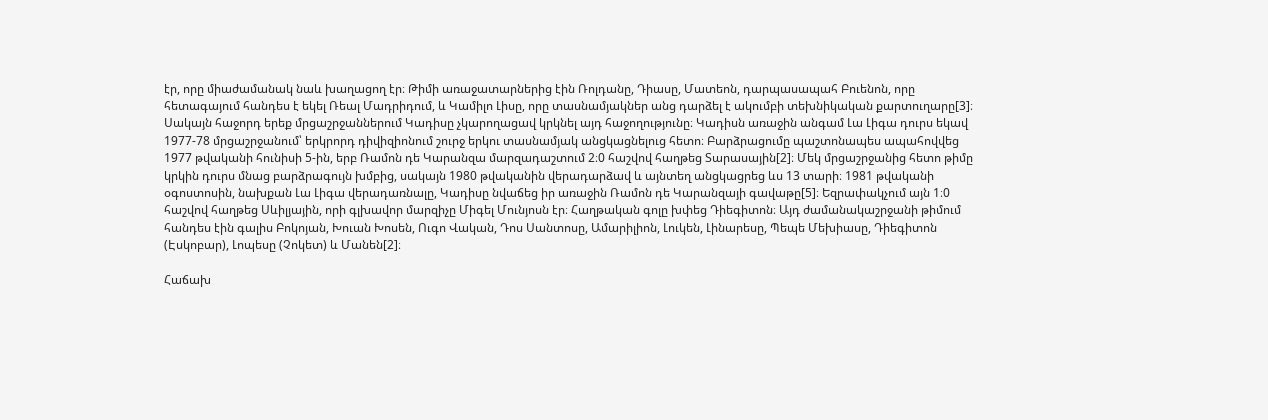էր, որը միաժամանակ նաև խաղացող էր։ Թիմի առաջատարներից էին Ռոլդանը, Դիասը, Մատեոն, դարպասապահ Բուենոն, որը հետագայում հանդես է եկել Ռեալ Մադրիդում, և Կամիլո Լիսը, որը տասնամյակներ անց դարձել է ակումբի տեխնիկական քարտուղարը[3]։ Սակայն հաջորդ երեք մրցաշրջաններում Կադիսը չկարողացավ կրկնել այդ հաջողությունը։ Կադիսն առաջին անգամ Լա Լիգա դուրս եկավ 1977-78 մրցաշրջանում՝ երկրորդ դիվիզիոնում շուրջ երկու տասնամյակ անցկացնելուց հետո։ Բարձրացումը պաշտոնապես ապահովվեց 1977 թվականի հունիսի 5-ին, երբ Ռամոն դե Կարանզա մարզադաշտում 2։0 հաշվով հաղթեց Տարասային[2]։ Մեկ մրցաշրջանից հետո թիմը կրկին դուրս մնաց բարձրագույն խմբից, սակայն 1980 թվականին վերադարձավ և այնտեղ անցկացրեց ևս 13 տարի։ 1981 թվականի օգոստոսին, նախքան Լա Լիգա վերադառնալը, Կադիսը նվաճեց իր առաջին Ռամոն դե Կարանզայի գավաթը[5]։ Եզրափակչում այն 1։0 հաշվով հաղթեց Սևիլյային, որի գլխավոր մարզիչը Միգել Մունյոսն էր։ Հաղթական գոլը խփեց Դիեգիտոն։ Այդ ժամանակաշրջանի թիմում հանդես էին գալիս Բոկոյան, Խուան Խոսեն, Ուգո Վական, Դոս Սանտոսը, Ամարիլիոն, Լուկեն, Լինարեսը, Պեպե Մեխիասը, Դիեգիտոն (Էսկոբար), Լոպեսը (Չոկետ) և Մանեն[2]։

Հաճախ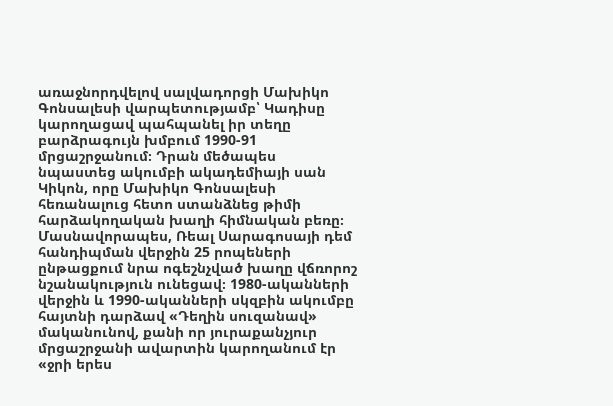առաջնորդվելով սալվադորցի Մախիկո Գոնսալեսի վարպետությամբ՝ Կադիսը կարողացավ պահպանել իր տեղը բարձրագույն խմբում 1990-91 մրցաշրջանում։ Դրան մեծապես նպաստեց ակումբի ակադեմիայի սան Կիկոն, որը Մախիկո Գոնսալեսի հեռանալուց հետո ստանձնեց թիմի հարձակողական խաղի հիմնական բեռը։ Մասնավորապես, Ռեալ Սարագոսայի դեմ հանդիպման վերջին 25 րոպեների ընթացքում նրա ոգեշնչված խաղը վճռորոշ նշանակություն ունեցավ։ 1980-ականների վերջին և 1990-ականների սկզբին ակումբը հայտնի դարձավ «Դեղին սուզանավ» մականունով, քանի որ յուրաքանչյուր մրցաշրջանի ավարտին կարողանում էր «ջրի երես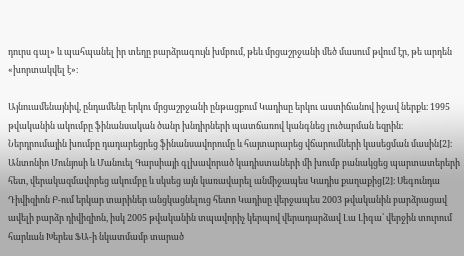դուրս գալ» և պահպանել իր տեղը բարձրագույն խմբում, թեև մրցաշրջանի մեծ մասում թվում էր, թե արդեն «խորտակվել է»։

Այնուամենայնիվ, ընդամենը երկու մրցաշրջանի ընթացքում Կադիսը երկու աստիճանով իջավ ներքև։ 1995 թվականին ակումբը ֆինանսական ծանր խնդիրների պատճառով կանգնեց լուծարման եզրին։ Ներդրումային խումբը դադարեցրեց ֆինանսավորումը և հայտարարեց վճարումների կասեցման մասին[2]։ Անտոնիո Մունյոսի և Մանուել Գարսիայի գլխավորած կադիստաների մի խումբ բանակցեց պարտատերերի հետ, վերակազմավորեց ակումբը և սկսեց այն կառավարել անմիջապես Կադիս քաղաքից[2]։ Սեգունդա Դիվիզիոն Բ-ում երկար տարիներ անցկացնելուց հետո Կադիսը վերջապես 2003 թվականին բարձրացավ ավելի բարձր դիվիզիոն, իսկ 2005 թվականին տպավորիչ կերպով վերադարձավ Լա Լիգա՝ վերջին տուրում հարևան Խերես ՖԱ-ի նկատմամբ տարած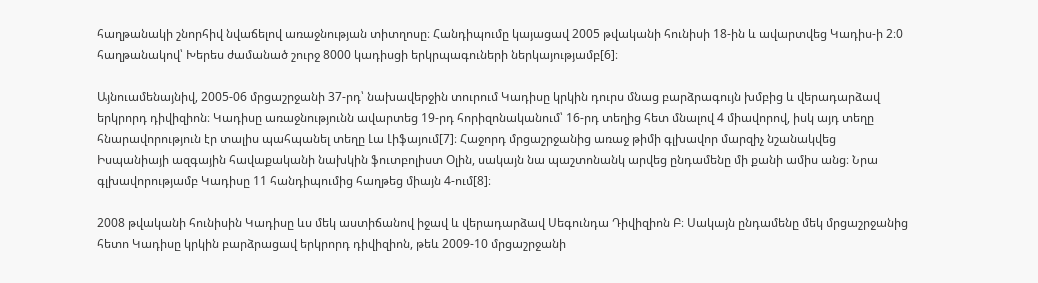հաղթանակի շնորհիվ նվաճելով առաջնության տիտղոսը։ Հանդիպումը կայացավ 2005 թվականի հունիսի 18-ին և ավարտվեց Կադիս-ի 2։0 հաղթանակով՝ Խերես ժամանած շուրջ 8000 կադիսցի երկրպագուների ներկայությամբ[6]։

Այնուամենայնիվ, 2005-06 մրցաշրջանի 37-րդ՝ նախավերջին տուրում Կադիսը կրկին դուրս մնաց բարձրագույն խմբից և վերադարձավ երկրորդ դիվիզիոն։ Կադիսը առաջնությունն ավարտեց 19-րդ հորիզոնականում՝ 16-րդ տեղից հետ մնալով 4 միավորով, իսկ այդ տեղը հնարավորություն էր տալիս պահպանել տեղը Լա Լիֆայում[7]։ Հաջորդ մրցաշրջանից առաջ թիմի գլխավոր մարզիչ նշանակվեց Իսպանիայի ազգային հավաքականի նախկին ֆուտբոլիստ Օլին, սակայն նա պաշտոնանկ արվեց ընդամենը մի քանի ամիս անց։ Նրա գլխավորությամբ Կադիսը 11 հանդիպումից հաղթեց միայն 4-ում[8]։

2008 թվականի հունիսին Կադիսը ևս մեկ աստիճանով իջավ և վերադարձավ Սեգունդա Դիվիզիոն Բ։ Սակայն ընդամենը մեկ մրցաշրջանից հետո Կադիսը կրկին բարձրացավ երկրորդ դիվիզիոն, թեև 2009-10 մրցաշրջանի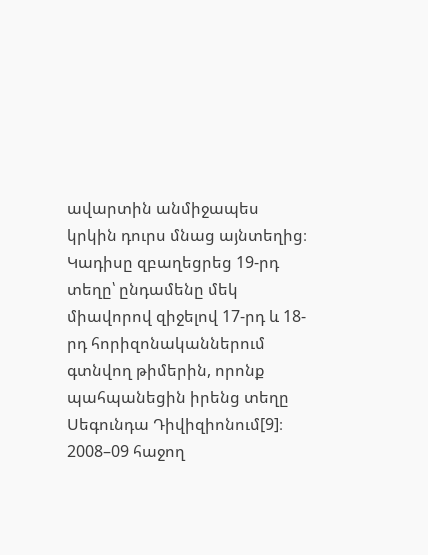ավարտին անմիջապես կրկին դուրս մնաց այնտեղից։ Կադիսը զբաղեցրեց 19-րդ տեղը՝ ընդամենը մեկ միավորով զիջելով 17-րդ և 18-րդ հորիզոնականներում գտնվող թիմերին, որոնք պահպանեցին իրենց տեղը Սեգունդա Դիվիզիոնում[9]։ 2008–09 հաջող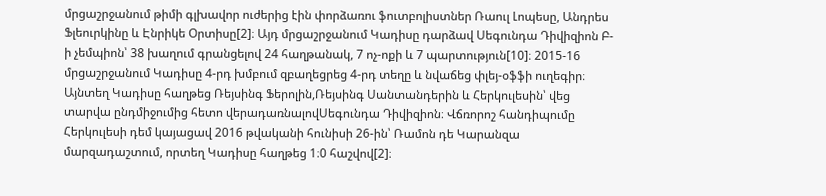մրցաշրջանում թիմի գլխավոր ուժերից էին փորձառու ֆուտբոլիստներ Ռաուլ Լոպեսը, Անդրես Ֆլեուրկինը և Էնրիկե Օրտիսը[2]։ Այդ մրցաշրջանում Կադիսը դարձավ Սեգունդա Դիվիզիոն Բ-ի չեմպիոն՝ 38 խաղում գրանցելով 24 հաղթանակ, 7 ոչ-ոքի և 7 պարտություն[10]։ 2015-16 մրցաշրջանում Կադիսը 4-րդ խմբում զբաղեցրեց 4-րդ տեղը և նվաճեց փլեյ-օֆֆի ուղեգիր։ Այնտեղ Կադիսը հաղթեց Ռեյսինգ Ֆերոլին,Ռեյսինգ Սանտանդերին և Հերկուլեսին՝ վեց տարվա ընդմիջումից հետո վերադառնալովՍեգունդա Դիվիզիոն։ Վճռորոշ հանդիպումը Հերկուլեսի դեմ կայացավ 2016 թվականի հունիսի 26-ին՝ Ռամոն դե Կարանզա մարզադաշտում, որտեղ Կադիսը հաղթեց 1։0 հաշվով[2]։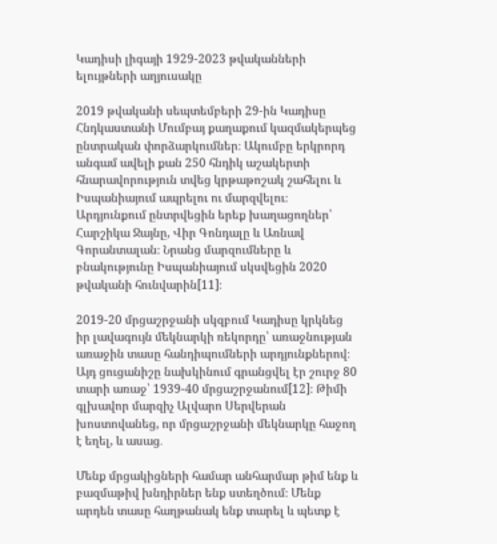Կադիսի լիգայի 1929-2023 թվականների ելույթների աղյուսակը

2019 թվականի սեպտեմբերի 29-ին Կադիսը Հնդկաստանի Մումբայ քաղաքում կազմակերպեց ընտրական փորձարկումներ։ Ակումբը երկրորդ անգամ ավելի քան 250 հնդիկ աշակերտի հնարավորություն տվեց կրթաթոշակ շահելու և Իսպանիայում ապրելու ու մարզվելու։ Արդյունքում ընտրվեցին երեք խաղացողներ՝ Հարշիկա Ջայնը, Վիր Գոնդալը և Առնավ Գորանտալան։ Նրանց մարզումները և բնակությունը Իսպանիայում սկսվեցին 2020 թվականի հունվարին[11]։

2019-20 մրցաշրջանի սկզբում Կադիսը կրկնեց իր լավագույն մեկնարկի ռեկորդը՝ առաջնության առաջին տասը հանդիպումների արդյունքներով։ Այդ ցուցանիշը նախկինում գրանցվել էր շուրջ 80 տարի առաջ՝ 1939-40 մրցաշրջանում[12]։ Թիմի գլխավոր մարզիչ Ալվարո Սերվերան խոստովանեց, որ մրցաշրջանի մեկնարկը հաջող է եղել, և ասաց․

Մենք մրցակիցների համար անհարմար թիմ ենք և բազմաթիվ խնդիրներ ենք ստեղծում։ Մենք արդեն տասը հաղթանակ ենք տարել և պետք է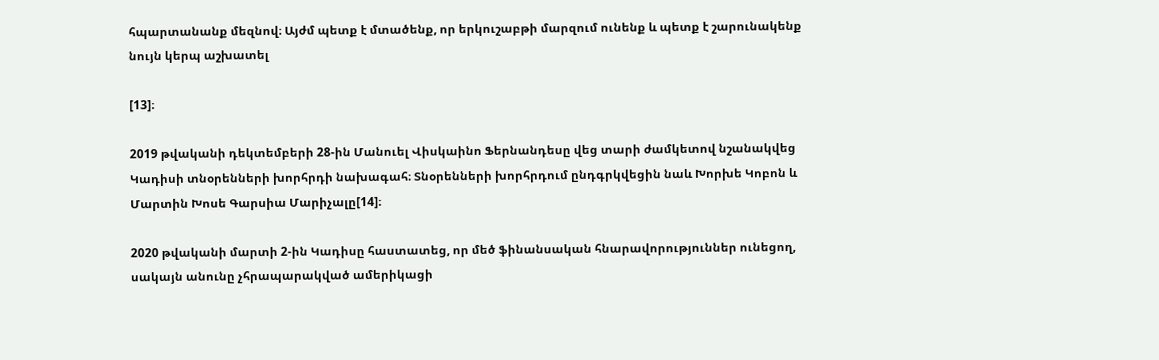հպարտանանք մեզնով։ Այժմ պետք է մտածենք, որ երկուշաբթի մարզում ունենք և պետք է շարունակենք նույն կերպ աշխատել

[13]։

2019 թվականի դեկտեմբերի 28-ին Մանուել Վիսկաինո Ֆերնանդեսը վեց տարի ժամկետով նշանակվեց Կադիսի տնօրենների խորհրդի նախագահ։ Տնօրենների խորհրդում ընդգրկվեցին նաև Խորխե Կոբոն և Մարտին Խոսե Գարսիա Մարիչալը[14]։

2020 թվականի մարտի 2-ին Կադիսը հաստատեց, որ մեծ ֆինանսական հնարավորություններ ունեցող, սակայն անունը չհրապարակված ամերիկացի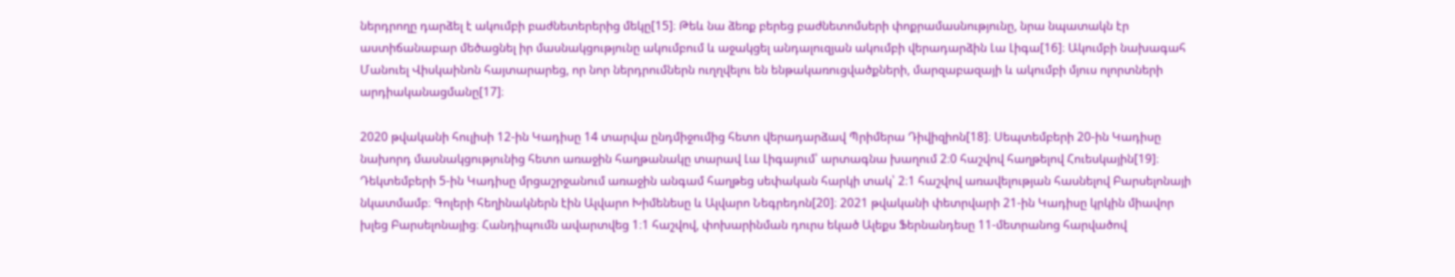ներդրողը դարձել է ակումբի բաժնետերերից մեկը[15]։ Թեև նա ձեռք բերեց բաժնետոմսերի փոքրամասնությունը, նրա նպատակն էր աստիճանաբար մեծացնել իր մասնակցությունը ակումբում և աջակցել անդալուզյան ակումբի վերադարձին Լա Լիգա[16]։ Ակումբի նախագահ Մանուել Վիսկաինոն հայտարարեց, որ նոր ներդրումներն ուղղվելու են ենթակառուցվածքների, մարզաբազայի և ակումբի մյուս ոլորտների արդիականացմանը[17]։

2020 թվականի հուլիսի 12-ին Կադիսը 14 տարվա ընդմիջումից հետո վերադարձավ Պրիմերա Դիվիզիոն[18]։ Սեպտեմբերի 20-ին Կադիսը նախորդ մասնակցությունից հետո առաջին հաղթանակը տարավ Լա Լիգայում՝ արտագնա խաղում 2։0 հաշվով հաղթելով Հուեսկային[19]։ Դեկտեմբերի 5-ին Կադիսը մրցաշրջանում առաջին անգամ հաղթեց սեփական հարկի տակ՝ 2։1 հաշվով առավելության հասնելով Բարսելոնայի նկատմամբ։ Գոլերի հեղինակներն էին Ալվարո Խիմենեսը և Ալվարո Նեգրեդոն[20]։ 2021 թվականի փետրվարի 21-ին Կադիսը կրկին միավոր խլեց Բարսելոնայից։ Հանդիպումն ավարտվեց 1։1 հաշվով, փոխարինման դուրս եկած Ալեքս Ֆերնանդեսը 11-մետրանոց հարվածով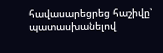հավասարեցրեց հաշիվը՝ պատասխանելով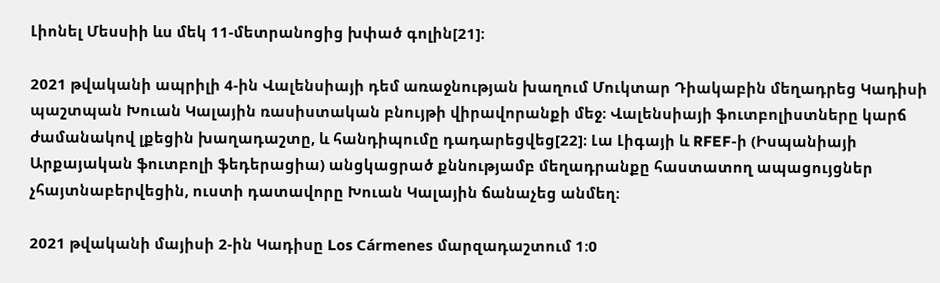Լիոնել Մեսսիի ևս մեկ 11-մետրանոցից խփած գոլին[21]։

2021 թվականի ապրիլի 4-ին Վալենսիայի դեմ առաջնության խաղում Մուկտար Դիակաբին մեղադրեց Կադիսի պաշտպան Խուան Կալային ռասիստական բնույթի վիրավորանքի մեջ։ Վալենսիայի ֆուտբոլիստները կարճ ժամանակով լքեցին խաղադաշտը, և հանդիպումը դադարեցվեց[22]։ Լա Լիգայի և RFEF-ի (Իսպանիայի Արքայական ֆուտբոլի ֆեդերացիա) անցկացրած քննությամբ մեղադրանքը հաստատող ապացույցներ չհայտնաբերվեցին, ուստի դատավորը Խուան Կալային ճանաչեց անմեղ։

2021 թվականի մայիսի 2-ին Կադիսը Los Cármenes մարզադաշտում 1։0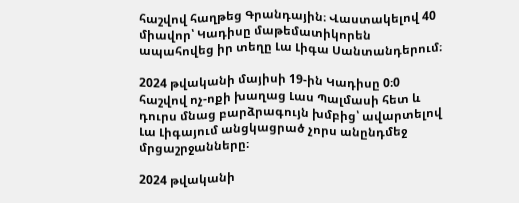հաշվով հաղթեց Գրանդային։ Վաստակելով 40 միավոր՝ Կադիսը մաթեմատիկորեն ապահովեց իր տեղը Լա Լիգա Սանտանդերում։

2024 թվականի մայիսի 19-ին Կադիսը 0։0 հաշվով ոչ-ոքի խաղաց Լաս Պալմասի հետ և դուրս մնաց բարձրագույն խմբից՝ ավարտելով Լա Լիգայում անցկացրած չորս անընդմեջ մրցաշրջանները։

2024 թվականի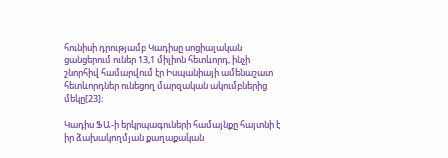հունիսի դրությամբ Կադիսը սոցիալական ցանցերում ուներ 13,1 միլիոն հետևորդ, ինչի շնորհիվ համարվում էր Իսպանիայի ամենաշատ հետևորդներ ունեցող մարզական ակումբներից մեկը[23]։

Կադիս ՖԱ-ի երկրպագուների համայնքը հայտնի է իր ձախակողմյան քաղաքական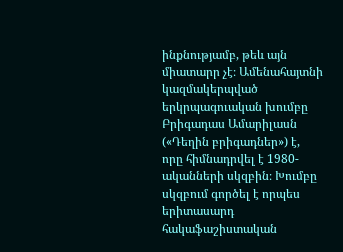ինքնությամբ, թեև այն միատարր չէ։ Ամենահայտնի կազմակերպված երկրպագուական խումբը Բրիգադաս Ամարիլասն («Դեղին բրիգադներ») է, որը հիմնադրվել է 1980-ականների սկզբին։ Խումբը սկզբում գործել է որպես երիտասարդ հակաֆաշիստական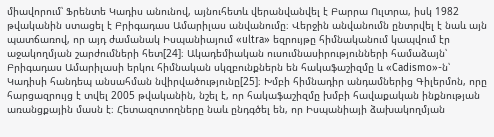միավորում՝ Ֆրենտե Կադիս անունով, այնուհետև վերանվանվել է Բարրա Ուլտրա, իսկ 1982 թվականին ստացել է Բրիգադաս Ամարիլաս անվանումը։ Վերջին անվանումն ընտրվել է նաև այն պատճառով, որ այդ ժամանակ Իսպանիայում «ultra» եզրույթը հիմնականում կապվում էր աջակողմյան շարժումների հետ[24]։ Ակադեմիական ուսումնասիրությունների համաձայն՝ Բրիգադաս Ամարիլասի երկու հիմնական սկզբունքներն են հակաֆաշիզմը և «Cadismo»-ն՝ Կադիսի հանդեպ անսահման նվիրվածությունը[25]։ Խմբի հիմնադիր անդամներից Գիլերմոն, որը հարցազրույց է տվել 2005 թվականին, նշել է, որ հակաֆաշիզմը խմբի հավաքական ինքնության առանցքային մասն է։ Հետազոտողները նաև ընդգծել են, որ Իսպանիայի ձախակողմյան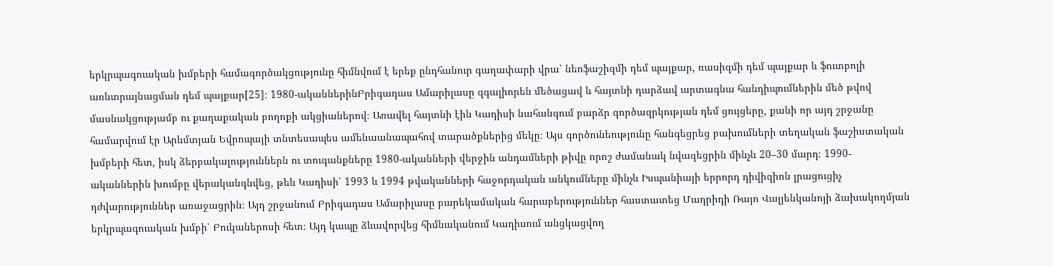երկրպագուական խմբերի համագործակցությունը հիմնվում է երեք ընդհանուր գաղափարի վրա՝ նեոֆաշիզմի դեմ պայքար, ռասիզմի դեմ պայքար և ֆուտբոլի առևտրայնացման դեմ պայքար[25]։ 1980-ականներինԲրիգադաս Ամարիլասը զգալիորեն մեծացավ և հայտնի դարձավ արտագնա հանդիպումներին մեծ թվով մասնակցությամբ ու քաղաքական բողոքի ակցիաներով։ Առավել հայտնի էին Կադիսի նահանգում բարձր գործազրկության դեմ ցույցերը, քանի որ այդ շրջանը համարվում էր Արևմտյան Եվրոպայի տնտեսապես ամենաանապահով տարածքներից մեկը։ Այս գործունեությունը հանգեցրեց բախումների տեղական ֆաշիստական խմբերի հետ, իսկ ձերբակալություններն ու տուգանքները 1980-ականների վերջին անդամների թիվը որոշ ժամանակ նվազեցրին մինչև 20–30 մարդ։ 1990-ականներին խումբը վերականգնվեց, թեև Կադիսի՝ 1993 և 1994 թվականների հաջորդական անկումները մինչև Իսպանիայի երրորդ դիվիզիոն լրացուցիչ դժվարություններ առաջացրին։ Այդ շրջանում Բրիգադաս Ամարիլասը բարեկամական հարաբերություններ հաստատեց Մադրիդի Ռայո Վալյենկանոյի ձախակողմյան երկրպագուական խմբի՝ Բուկաներոսի հետ։ Այդ կապը ձևավորվեց հիմնականում Կադիսում անցկացվող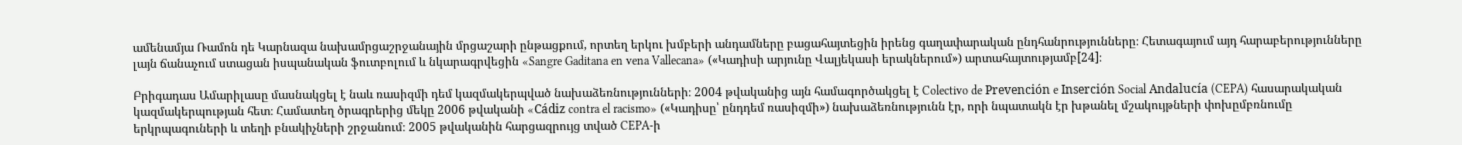ամենամյա Ռամոն դե Կարնազա նախամրցաշրջանային մրցաշարի ընթացքում, որտեղ երկու խմբերի անդամները բացահայտեցին իրենց գաղափարական ընդհանրությունները։ Հետագայում այդ հարաբերությունները լայն ճանաչում ստացան իսպանական ֆուտբոլում և նկարագրվեցին «Sangre Gaditana en vena Vallecana» («Կադիսի արյունը Վալյեկասի երակներում») արտահայտությամբ[24]։

Բրիգադաս Ամարիլասը մասնակցել է նաև ռասիզմի դեմ կազմակերպված նախաձեռնությունների։ 2004 թվականից այն համագործակցել է Colectivo de Prevención e Inserción Social Andalucía (CEPA) հասարակական կազմակերպության հետ։ Համատեղ ծրագրերից մեկը 2006 թվականի «Cádiz contra el racismo» («Կադիսը՝ ընդդեմ ռասիզմի») նախաձեռնությունն էր, որի նպատակն էր խթանել մշակույթների փոխըմբռնումը երկրպագուների և տեղի բնակիչների շրջանում։ 2005 թվականին հարցազրույց տված CEPA-ի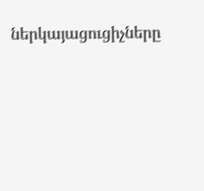ներկայացուցիչները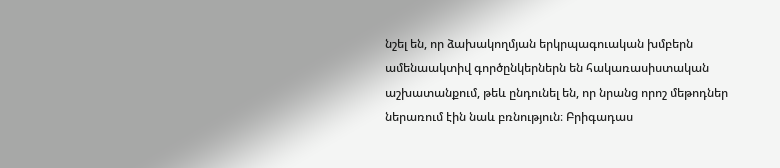նշել են, որ ձախակողմյան երկրպագուական խմբերն ամենաակտիվ գործընկերներն են հակառասիստական աշխատանքում, թեև ընդունել են, որ նրանց որոշ մեթոդներ ներառում էին նաև բռնություն։ Բրիգադաս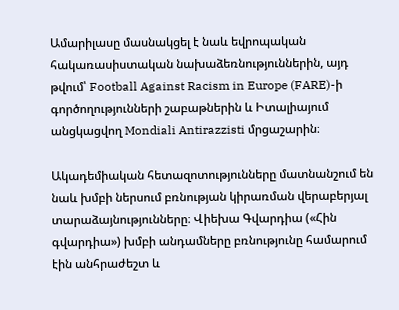Ամարիլասը մասնակցել է նաև եվրոպական հակառասիստական նախաձեռնություններին, այդ թվում՝ Football Against Racism in Europe (FARE)-ի գործողությունների շաբաթներին և Իտալիայում անցկացվող Mondiali Antirazzisti մրցաշարին։

Ակադեմիական հետազոտությունները մատնանշում են նաև խմբի ներսում բռնության կիրառման վերաբերյալ տարաձայնությունները։ Վիեխա Գվարդիա («Հին գվարդիա») խմբի անդամները բռնությունը համարում էին անհրաժեշտ և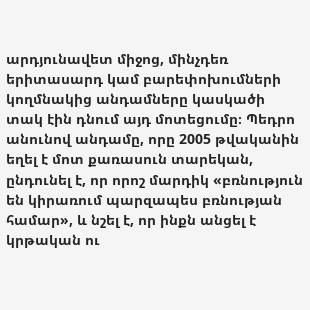արդյունավետ միջոց, մինչդեռ երիտասարդ կամ բարեփոխումների կողմնակից անդամները կասկածի տակ էին դնում այդ մոտեցումը։ Պեդրո անունով անդամը, որը 2005 թվականին եղել է մոտ քառասուն տարեկան, ընդունել է, որ որոշ մարդիկ «բռնություն են կիրառում պարզապես բռնության համար», և նշել է, որ ինքն անցել է կրթական ու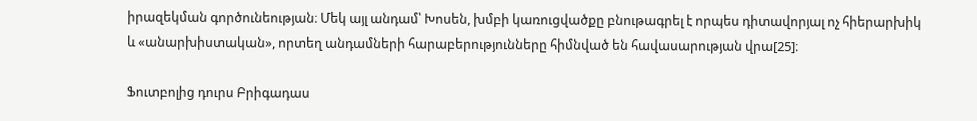իրազեկման գործունեության։ Մեկ այլ անդամ՝ Խոսեն, խմբի կառուցվածքը բնութագրել է որպես դիտավորյալ ոչ հիերարխիկ և «անարխիստական», որտեղ անդամների հարաբերությունները հիմնված են հավասարության վրա[25]։

Ֆուտբոլից դուրս Բրիգադաս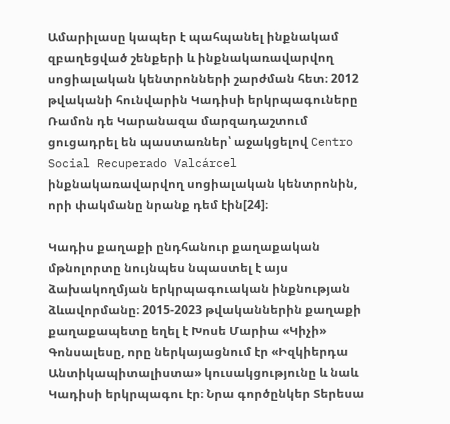Ամարիլասը կապեր է պահպանել ինքնակամ զբաղեցված շենքերի և ինքնակառավարվող սոցիալական կենտրոնների շարժման հետ։ 2012 թվականի հունվարին Կադիսի երկրպագուները Ռամոն դե Կարանազա մարզադաշտում ցուցադրել են պաստառներ՝ աջակցելով Centro Social Recuperado Valcárcel ինքնակառավարվող սոցիալական կենտրոնին, որի փակմանը նրանք դեմ էին[24]։

Կադիս քաղաքի ընդհանուր քաղաքական մթնոլորտը նույնպես նպաստել է այս ձախակողմյան երկրպագուական ինքնության ձևավորմանը։ 2015-2023 թվականներին քաղաքի քաղաքապետը եղել է Խոսե Մարիա «Կիչի» Գոնսալեսը, որը ներկայացնում էր «Իզկիերդա Անտիկապիտալիստա» կուսակցությունը և նաև Կադիսի երկրպագու էր։ Նրա գործընկեր Տերեսա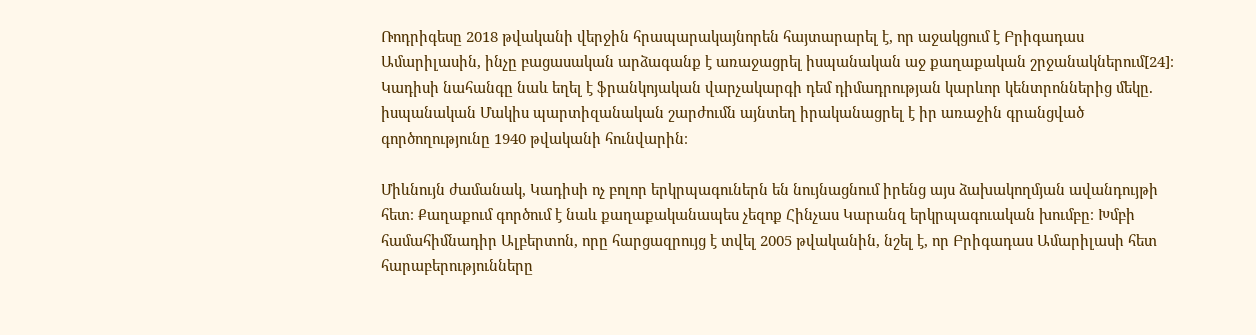Ռոդրիգեսը 2018 թվականի վերջին հրապարակայնորեն հայտարարել է, որ աջակցում է Բրիգադաս Ամարիլասին, ինչը բացասական արձագանք է առաջացրել իսպանական աջ քաղաքական շրջանակներում[24]։ Կադիսի նահանգը նաև եղել է ֆրանկոյական վարչակարգի դեմ դիմադրության կարևոր կենտրոններից մեկը. իսպանական Մակիս պարտիզանական շարժումն այնտեղ իրականացրել է իր առաջին գրանցված գործողությունը 1940 թվականի հունվարին։

Միևնույն ժամանակ, Կադիսի ոչ բոլոր երկրպագուներն են նույնացնում իրենց այս ձախակողմյան ավանդույթի հետ։ Քաղաքում գործում է նաև քաղաքականապես չեզոք Հինչաս Կարանզ երկրպագուական խումբը։ Խմբի համահիմնադիր Ալբերտոն, որը հարցազրույց է տվել 2005 թվականին, նշել է, որ Բրիգադաս Ամարիլասի հետ հարաբերությունները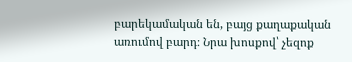բարեկամական են, բայց քաղաքական առումով բարդ։ Նրա խոսքով՝ չեզոք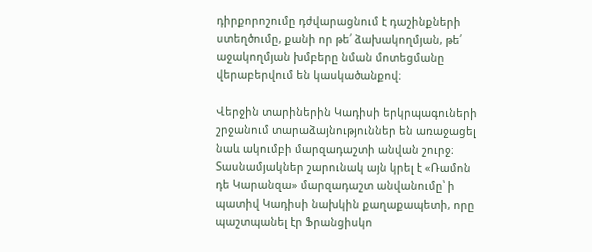դիրքորոշումը դժվարացնում է դաշինքների ստեղծումը, քանի որ թե՛ ձախակողմյան, թե՛ աջակողմյան խմբերը նման մոտեցմանը վերաբերվում են կասկածանքով։

Վերջին տարիներին Կադիսի երկրպագուների շրջանում տարաձայնություններ են առաջացել նաև ակումբի մարզադաշտի անվան շուրջ։ Տասնամյակներ շարունակ այն կրել է «Ռամոն դե Կարանզա» մարզադաշտ անվանումը՝ ի պատիվ Կադիսի նախկին քաղաքապետի, որը պաշտպանել էր Ֆրանցիսկո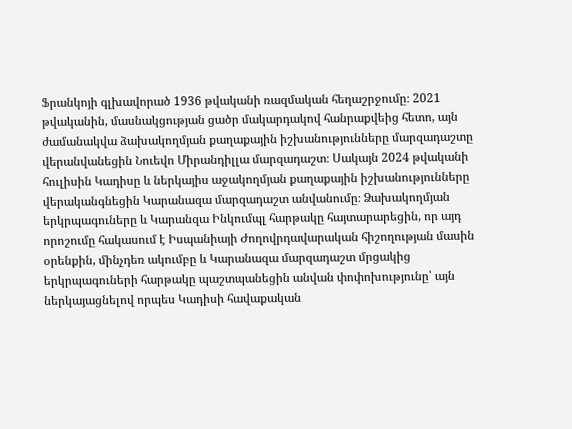Ֆրանկոյի գլխավորած 1936 թվականի ռազմական հեղաշրջումը։ 2021 թվականին, մասնակցության ցածր մակարդակով հանրաքվեից հետո, այն ժամանակվա ձախակողմյան քաղաքային իշխանությունները մարզադաշտը վերանվանեցին Նուեվո Միրանդիլլա մարզադաշտ։ Սակայն 2024 թվականի հուլիսին Կադիսը և ներկայիս աջակողմյան քաղաքային իշխանությունները վերականգնեցին Կարանազա մարզադաշտ անվանումը։ Ձախակողմյան երկրպագուները և Կարանզա Ինկումպլ հարթակը հայտարարեցին, որ այդ որոշումը հակասում է Իսպանիայի Ժողովրդավարական հիշողության մասին օրենքին, մինչդեռ ակումբը և Կարանազա մարզադաշտ մրցակից երկրպագուների հարթակը պաշտպանեցին անվան փոփոխությունը՝ այն ներկայացնելով որպես Կադիսի հավաքական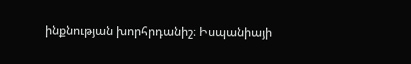ինքնության խորհրդանիշ։ Իսպանիայի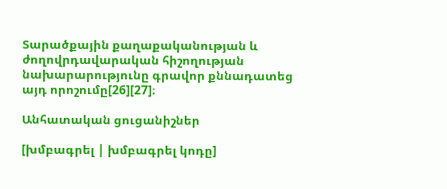Տարածքային քաղաքականության և ժողովրդավարական հիշողության նախարարությունը գրավոր քննադատեց այդ որոշումը[26][27]։

Անհատական ցուցանիշներ

[խմբագրել | խմբագրել կոդը]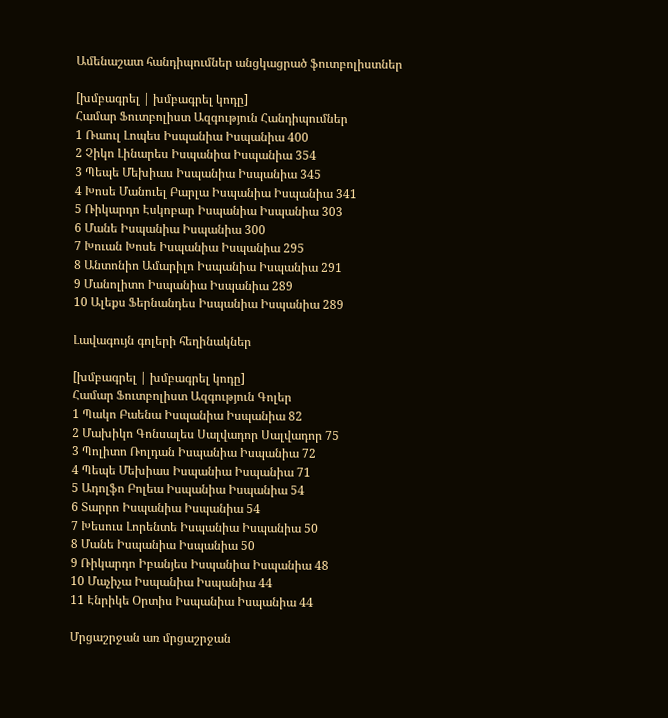Ամենաշատ հանդիպումներ անցկացրած ֆուտբոլիստներ

[խմբագրել | խմբագրել կոդը]
Համար Ֆուտբոլիստ Ազգություն Հանդիպումներ
1 Ռաուլ Լոպես Իսպանիա Իսպանիա 400
2 Չիկո Լինարես Իսպանիա Իսպանիա 354
3 Պեպե Մեխիաս Իսպանիա Իսպանիա 345
4 Խոսե Մանուել Բարլա Իսպանիա Իսպանիա 341
5 Ռիկարդո Էսկոբար Իսպանիա Իսպանիա 303
6 Մանե Իսպանիա Իսպանիա 300
7 Խուան Խոսե Իսպանիա Իսպանիա 295
8 Անտոնիո Ամարիլո Իսպանիա Իսպանիա 291
9 Մանոլիտո Իսպանիա Իսպանիա 289
10 Ալեքս Ֆերնանդես Իսպանիա Իսպանիա 289

Լավագույն գոլերի հեղինակներ

[խմբագրել | խմբագրել կոդը]
Համար Ֆուտբոլիստ Ազգություն Գոլեր
1 Պակո Բաենա Իսպանիա Իսպանիա 82
2 Մախիկո Գոնսալես Սալվադոր Սալվադոր 75
3 Պոլիտո Ռոլդան Իսպանիա Իսպանիա 72
4 Պեպե Մեխիաս Իսպանիա Իսպանիա 71
5 Ադոլֆո Բոլեա Իսպանիա Իսպանիա 54
6 Տարրո Իսպանիա Իսպանիա 54
7 Խեսուս Լորենտե Իսպանիա Իսպանիա 50
8 Մանե Իսպանիա Իսպանիա 50
9 Ռիկարդո Իբանյես Իսպանիա Իսպանիա 48
10 Մաչիչա Իսպանիա Իսպանիա 44
11 Էնրիկե Օրտիս Իսպանիա Իսպանիա 44

Մրցաշրջան առ մրցաշրջան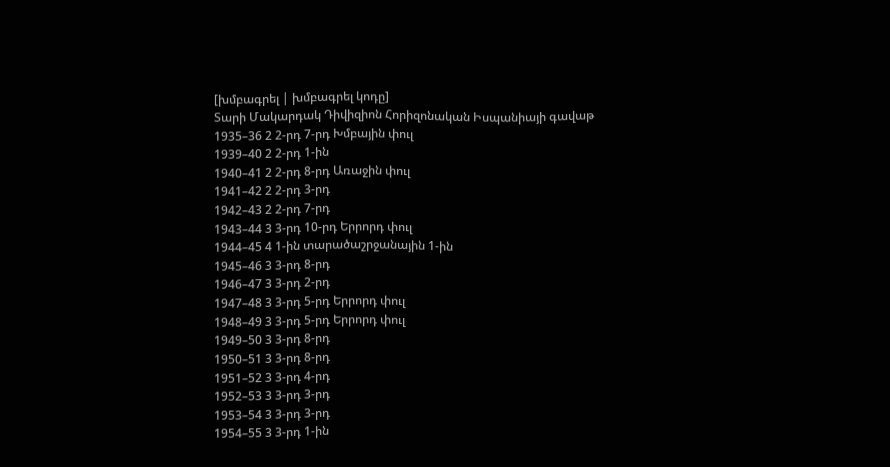[խմբագրել | խմբագրել կոդը]
Տարի Մակարդակ Դիվիզիոն Հորիզոնական Իսպանիայի գավաթ
1935–36 2 2-րդ 7-րդ Խմբային փուլ
1939–40 2 2-րդ 1-ին
1940–41 2 2-րդ 8-րդ Առաջին փուլ
1941–42 2 2-րդ 3-րդ
1942–43 2 2-րդ 7-րդ
1943–44 3 3-րդ 10-րդ Երրորդ փուլ
1944–45 4 1-ին տարածաշրջանային 1-ին
1945–46 3 3-րդ 8-րդ
1946–47 3 3-րդ 2-րդ
1947–48 3 3-րդ 5-րդ Երրորդ փուլ
1948–49 3 3-րդ 5-րդ Երրորդ փուլ
1949–50 3 3-րդ 8-րդ
1950–51 3 3-րդ 8-րդ
1951–52 3 3-րդ 4-րդ
1952–53 3 3-րդ 3-րդ
1953–54 3 3-րդ 3-րդ
1954–55 3 3-րդ 1-ին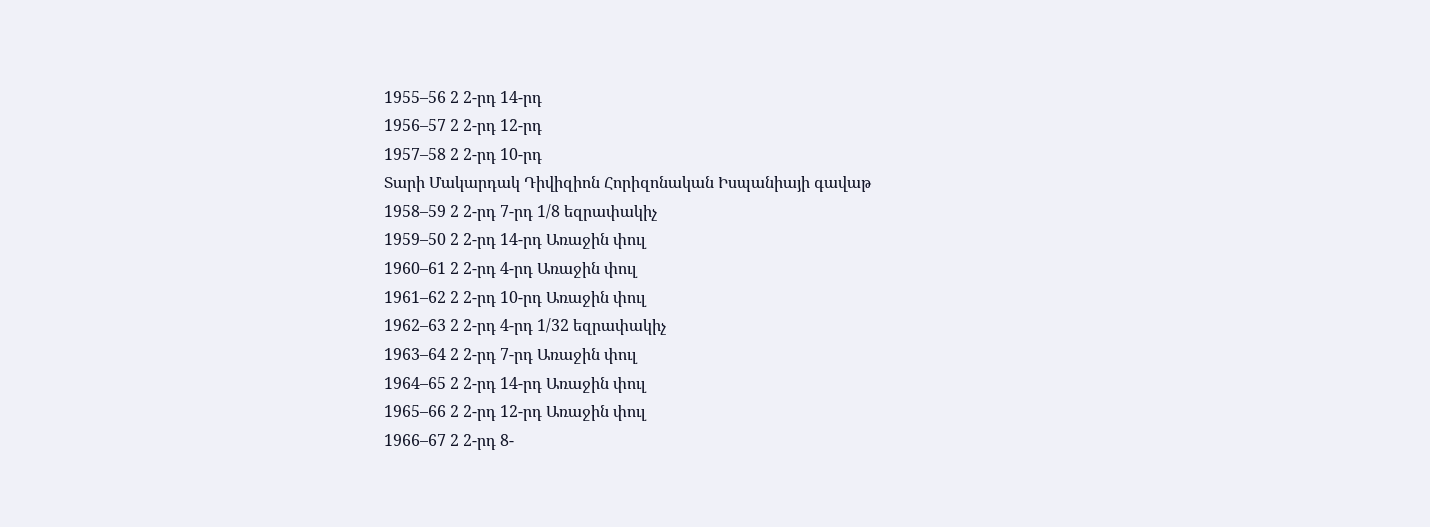1955–56 2 2-րդ 14-րդ
1956–57 2 2-րդ 12-րդ
1957–58 2 2-րդ 10-րդ
Տարի Մակարդակ Դիվիզիոն Հորիզոնական Իսպանիայի գավաթ
1958–59 2 2-րդ 7-րդ 1/8 եզրափակիչ
1959–50 2 2-րդ 14-րդ Առաջին փուլ
1960–61 2 2-րդ 4-րդ Առաջին փուլ
1961–62 2 2-րդ 10-րդ Առաջին փուլ
1962–63 2 2-րդ 4-րդ 1/32 եզրափակիչ
1963–64 2 2-րդ 7-րդ Առաջին փուլ
1964–65 2 2-րդ 14-րդ Առաջին փուլ
1965–66 2 2-րդ 12-րդ Առաջին փուլ
1966–67 2 2-րդ 8-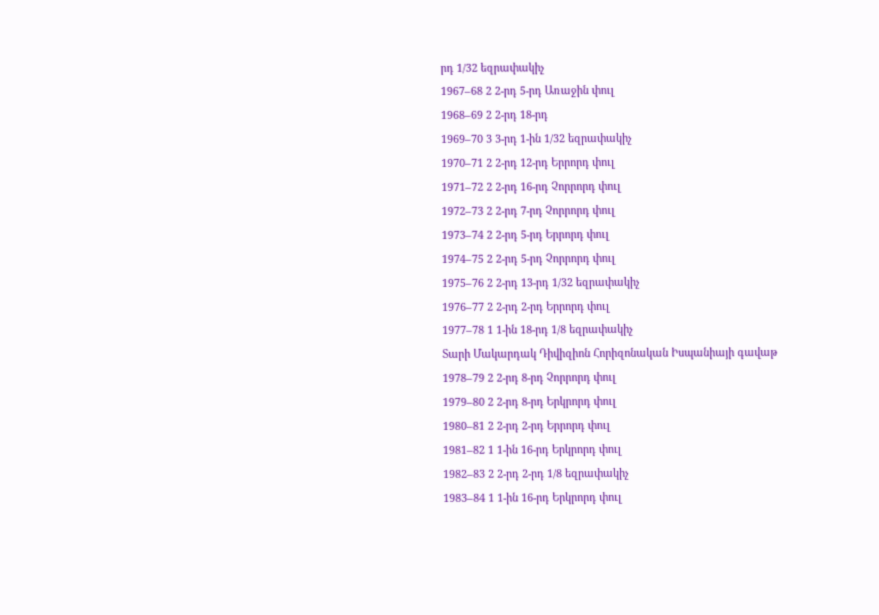րդ 1/32 եզրափակիչ
1967–68 2 2-րդ 5-րդ Առաջին փուլ
1968–69 2 2-րդ 18-րդ
1969–70 3 3-րդ 1-ին 1/32 եզրափակիչ
1970–71 2 2-րդ 12-րդ Երրորդ փուլ
1971–72 2 2-րդ 16-րդ Չորրորդ փուլ
1972–73 2 2-րդ 7-րդ Չորրորդ փուլ
1973–74 2 2-րդ 5-րդ Երրորդ փուլ
1974–75 2 2-րդ 5-րդ Չորրորդ փուլ
1975–76 2 2-րդ 13-րդ 1/32 եզրափակիչ
1976–77 2 2-րդ 2-րդ Երրորդ փուլ
1977–78 1 1-ին 18-րդ 1/8 եզրափակիչ
Տարի Մակարդակ Դիվիզիոն Հորիզոնական Իսպանիայի գավաթ
1978–79 2 2-րդ 8-րդ Չորրորդ փուլ
1979–80 2 2-րդ 8-րդ Երկրորդ փուլ
1980–81 2 2-րդ 2-րդ Երրորդ փուլ
1981–82 1 1-ին 16-րդ Երկրորդ փուլ
1982–83 2 2-րդ 2-րդ 1/8 եզրափակիչ
1983–84 1 1-ին 16-րդ Երկրորդ փուլ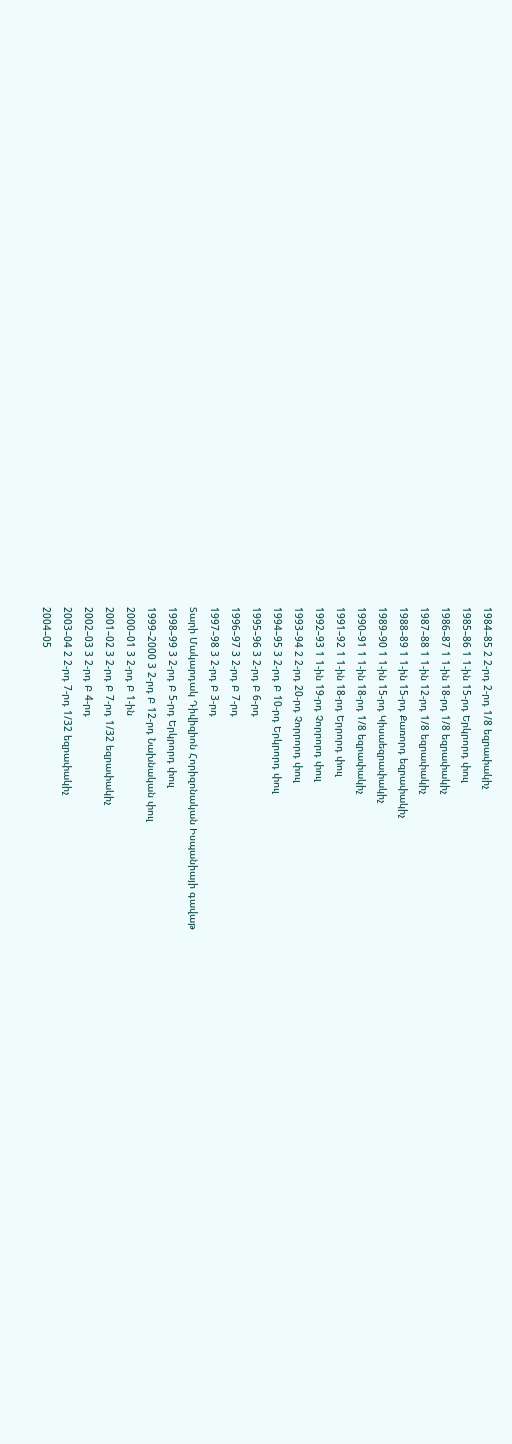1984–85 2 2-րդ 2-րդ 1/8 եզրափակիչ
1985–86 1 1-ին 15-րդ Երկրորդ փուլ
1986–87 1 1-ին 18-րդ 1/8 եզրափակիչ
1987–88 1 1-ին 12-րդ 1/8 եզրափակիչ
1988–89 1 1-ին 15-րդ Քառորդ եզրափակիչ
1989–90 1 1-ին 15-րդ Կիսաեզրափակիչ
1990–91 1 1-ին 18-րդ 1/8 եզրափակիչ
1991–92 1 1-ին 18-րդ Երրորդ փուլ
1992–93 1 1-ին 19-րդ Չորրորդ փուլ
1993–94 2 2-րդ 20-րդ Չորրորդ փուլ
1994–95 3 2-րդ Բ 10-րդ Երկրորդ փուլ
1995–96 3 2-րդ Բ 6-րդ
1996–97 3 2-րդ Բ 7-րդ
1997–98 3 2-րդ Բ 3-րդ
Տարի Մակարդակ Դիվիզիոն Հորիզոնական Իսպանիայի գավաթ
1998–99 3 2-րդ Բ 5-րդ Երկրորդ փուլ
1999–2000 3 2-րդ Բ 12-րդ Նախնական փուլ
2000–01 3 2-րդ Բ 1-ին
2001–02 3 2-րդ Բ 7-րդ 1/32 եզրափակիչ
2002–03 3 2-րդ Բ 4-րդ
2003–04 2 2-րդ 7-րդ 1/32 եզրափակիչ
2004–05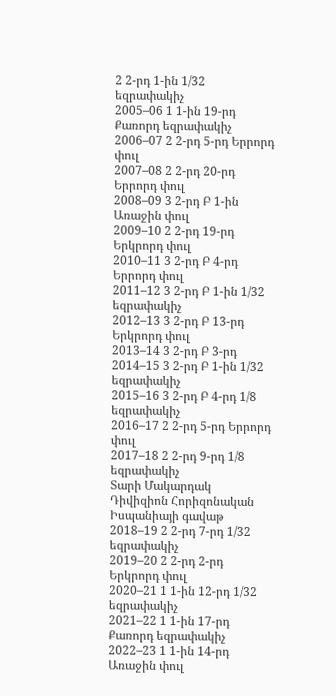2 2-րդ 1-ին 1/32 եզրափակիչ
2005–06 1 1-ին 19-րդ Քառորդ եզրափակիչ
2006–07 2 2-րդ 5-րդ Երրորդ փուլ
2007–08 2 2-րդ 20-րդ Երրորդ փուլ
2008–09 3 2-րդ Բ 1-ին Առաջին փուլ
2009–10 2 2-րդ 19-րդ Երկրորդ փուլ
2010–11 3 2-րդ Բ 4-րդ Երրորդ փուլ
2011–12 3 2-րդ Բ 1-ին 1/32 եզրափակիչ
2012–13 3 2-րդ Բ 13-րդ Երկրորդ փուլ
2013–14 3 2-րդ Բ 3-րդ
2014–15 3 2-րդ Բ 1-ին 1/32 եզրափակիչ
2015–16 3 2-րդ Բ 4-րդ 1/8 եզրափակիչ
2016–17 2 2-րդ 5-րդ Երրորդ փուլ
2017–18 2 2-րդ 9-րդ 1/8 եզրափակիչ
Տարի Մակարդակ Դիվիզիոն Հորիզոնական Իսպանիայի գավաթ
2018–19 2 2-րդ 7-րդ 1/32 եզրափակիչ
2019–20 2 2-րդ 2-րդ Երկրորդ փուլ
2020–21 1 1-ին 12-րդ 1/32 եզրափակիչ
2021–22 1 1-ին 17-րդ Քառորդ եզրափակիչ
2022–23 1 1-ին 14-րդ Առաջին փուլ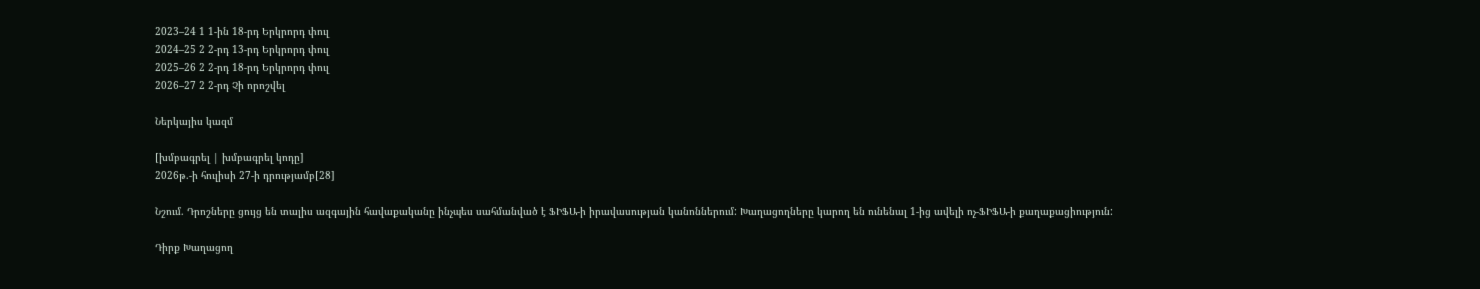2023–24 1 1-ին 18-րդ Երկրորդ փուլ
2024–25 2 2-րդ 13-րդ Երկրորդ փուլ
2025–26 2 2-րդ 18-րդ Երկրորդ փուլ
2026–27 2 2-րդ Չի որոշվել

Ներկայիս կազմ

[խմբագրել | խմբագրել կոդը]
2026թ.-ի հուլիսի 27-ի դրությամբ[28]

Նշում. Դրոշները ցույց են տալիս ազգային հավաքականը ինչպես սահմանված է ՖԻՖԱ-ի իրավասության կանոններում: Խաղացողները կարող են ունենալ 1-ից ավելի ոչ-ՖԻՖԱ-ի քաղաքացիություն:

Դիրք Խաղացող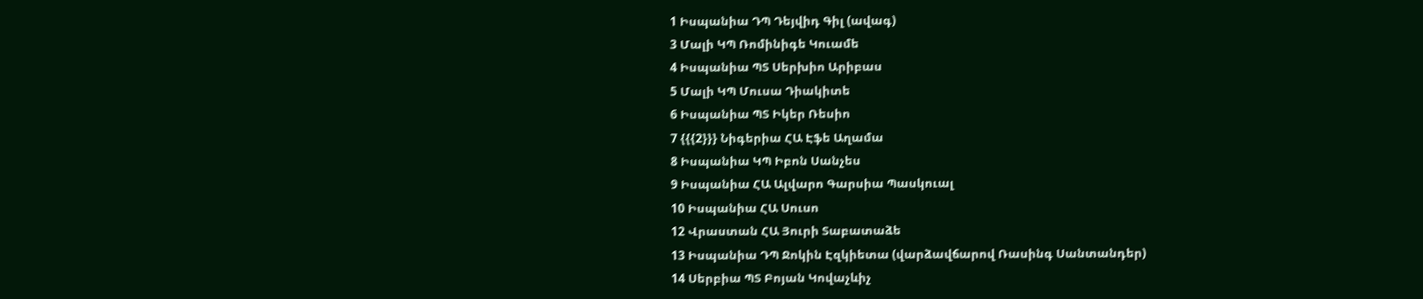1 Իսպանիա ԴՊ Դեյվիդ Գիլ (ավագ)
3 Մալի ԿՊ Ռոմինիգե Կուամե
4 Իսպանիա ՊՏ Սերխիո Արիբաս
5 Մալի ԿՊ Մուսա Դիակիտե
6 Իսպանիա ՊՏ Իկեր Ռեսիո
7 {{{2}}} Նիգերիա ՀԱ Էֆե Աղամա
8 Իսպանիա ԿՊ Իբոն Սանչես
9 Իսպանիա ՀԱ Ալվարո Գարսիա Պասկուալ
10 Իսպանիա ՀԱ Սուսո
12 Վրաստան ՀԱ Յուրի Տաբատաձե
13 Իսպանիա ԴՊ Ջոկին Էզկիետա (վարձավճարով Ռասինգ Սանտանդեր)
14 Սերբիա ՊՏ Բոյան Կովաչևիչ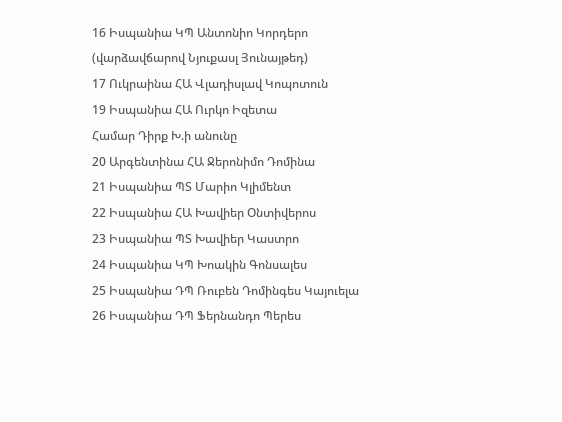16 Իսպանիա ԿՊ Անտոնիո Կորդերո (վարձավճարով Նյուքասլ Յունայթեդ)
17 Ուկրաինա ՀԱ Վլադիսլավ Կոպոտուն
19 Իսպանիա ՀԱ Ուրկո Իզետա
Համար Դիրք Խ.ի անունը
20 Արգենտինա ՀԱ Ջերոնիմո Դոմինա
21 Իսպանիա ՊՏ Մարիո Կլիմենտ
22 Իսպանիա ՀԱ Խավիեր Օնտիվերոս
23 Իսպանիա ՊՏ Խավիեր Կաստրո
24 Իսպանիա ԿՊ Խոակին Գոնսալես
25 Իսպանիա ԴՊ Ռուբեն Դոմինգես Կայուելա
26 Իսպանիա ԴՊ Ֆերնանդո Պերես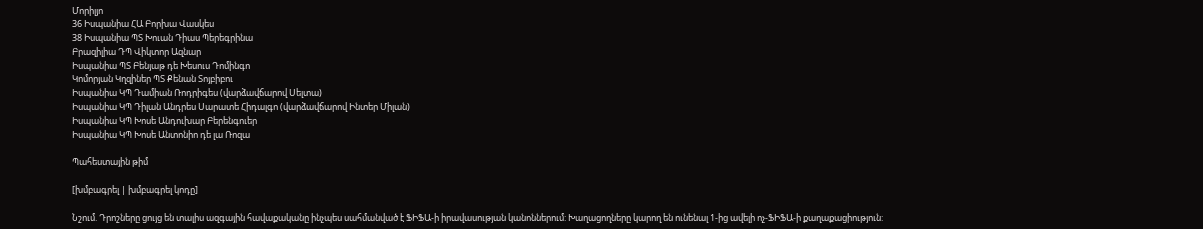Մորիլյո
36 Իսպանիա ՀԱ Բորխա Վասկես
38 Իսպանիա ՊՏ Խուան Դիաս Պերեգրինա
Բրազիլիա ԴՊ Վիկտոր Ազնար
Իսպանիա ՊՏ Բենյաթ դե Խեսուս Դոմինգո
Կոմորյան Կղզիներ ՊՏ Քենան Տոյբիբու
Իսպանիա ԿՊ Դամիան Ռոդրիգես (վարձավճարով Սելտա)
Իսպանիա ԿՊ Դիլան Անդրես Սարատե Հիդալգո (վարձավճարով Ինտեր Միլան)
Իսպանիա ԿՊ Խոսե Անդուխար Բերենգուեր
Իսպանիա ԿՊ Խոսե Անտոնիո դե լա Ռոզա

Պահեստային թիմ

[խմբագրել | խմբագրել կոդը]

Նշում. Դրոշները ցույց են տալիս ազգային հավաքականը ինչպես սահմանված է ՖԻՖԱ-ի իրավասության կանոններում: Խաղացողները կարող են ունենալ 1-ից ավելի ոչ-ՖԻՖԱ-ի քաղաքացիություն: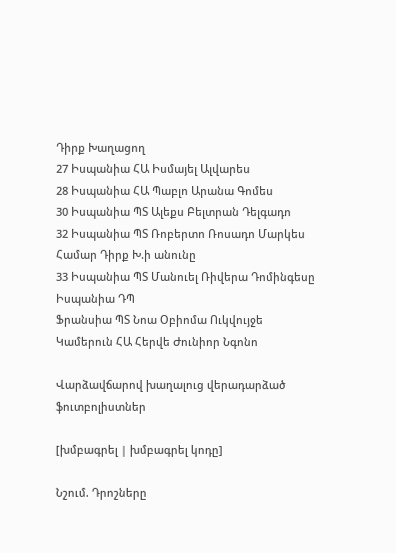Դիրք Խաղացող
27 Իսպանիա ՀԱ Իսմայել Ալվարես
28 Իսպանիա ՀԱ Պաբլո Արանա Գոմես
30 Իսպանիա ՊՏ Ալեքս Բելտրան Դելգադո
32 Իսպանիա ՊՏ Ռոբերտո Ռոսադո Մարկես
Համար Դիրք Խ.ի անունը
33 Իսպանիա ՊՏ Մանուել Ռիվերա Դոմինգեսը
Իսպանիա ԴՊ
Ֆրանսիա ՊՏ Նոա Օբիոմա Ուկվույջե
Կամերուն ՀԱ Հերվե Ժունիոր Նգոնո

Վարձավճարով խաղալուց վերադարձած ֆուտբոլիստներ

[խմբագրել | խմբագրել կոդը]

Նշում. Դրոշները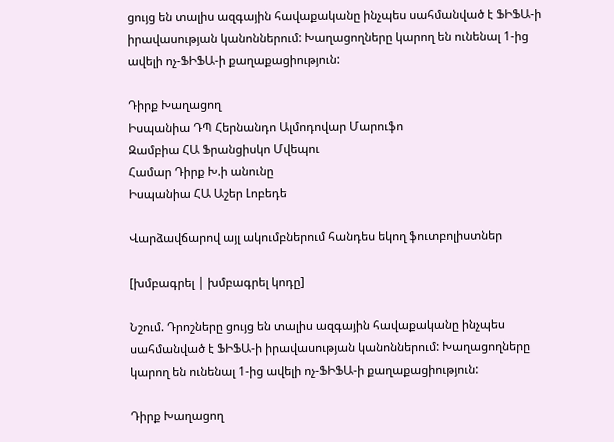ցույց են տալիս ազգային հավաքականը ինչպես սահմանված է ՖԻՖԱ-ի իրավասության կանոններում: Խաղացողները կարող են ունենալ 1-ից ավելի ոչ-ՖԻՖԱ-ի քաղաքացիություն:

Դիրք Խաղացող
Իսպանիա ԴՊ Հերնանդո Ալմոդովար Մարուֆո
Զամբիա ՀԱ Ֆրանցիսկո Մվեպու
Համար Դիրք Խ.ի անունը
Իսպանիա ՀԱ Աշեր Լոբեդե

Վարձավճարով այլ ակումբներում հանդես եկող ֆուտբոլիստներ

[խմբագրել | խմբագրել կոդը]

Նշում. Դրոշները ցույց են տալիս ազգային հավաքականը ինչպես սահմանված է ՖԻՖԱ-ի իրավասության կանոններում: Խաղացողները կարող են ունենալ 1-ից ավելի ոչ-ՖԻՖԱ-ի քաղաքացիություն:

Դիրք Խաղացող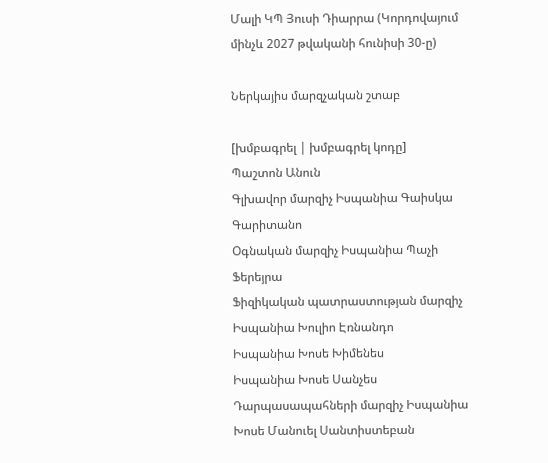Մալի ԿՊ Յուսի Դիարրա (Կորդովայում մինչև 2027 թվականի հունիսի 30-ը)

Ներկայիս մարզչական շտաբ

[խմբագրել | խմբագրել կոդը]
Պաշտոն Անուն
Գլխավոր մարզիչ Իսպանիա Գաիսկա Գարիտանո
Օգնական մարզիչ Իսպանիա Պաչի Ֆերեյրա
Ֆիզիկական պատրաստության մարզիչ Իսպանիա Խուլիո Էռնանդո
Իսպանիա Խոսե Խիմենես
Իսպանիա Խոսե Սանչես
Դարպասապահների մարզիչ Իսպանիա Խոսե Մանուել Սանտիստեբան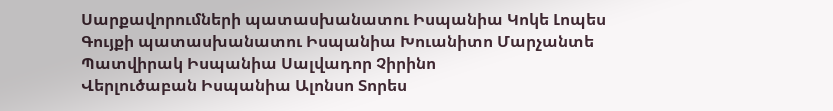Սարքավորումների պատասխանատու Իսպանիա Կոկե Լոպես
Գույքի պատասխանատու Իսպանիա Խուանիտո Մարչանտե
Պատվիրակ Իսպանիա Սալվադոր Չիրինո
Վերլուծաբան Իսպանիա Ալոնսո Տորես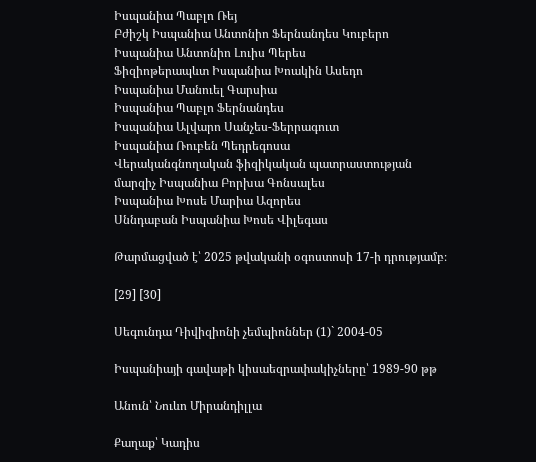Իսպանիա Պաբլո Ռեյ
Բժիշկ Իսպանիա Անտոնիո Ֆերնանդես Կուբերո
Իսպանիա Անտոնիո Լուիս Պերես
Ֆիզիոթերապևտ Իսպանիա Խոակին Ասեդո
Իսպանիա Մանուել Գարսիա
Իսպանիա Պաբլո Ֆերնանդես
Իսպանիա Ալվարո Սանչես-Ֆերրագուտ
Իսպանիա Ռուբեն Պեդրեգոսա
Վերականգնողական ֆիզիկական պատրաստության մարզիչ Իսպանիա Բորխա Գոնսալես
Իսպանիա Խոսե Մարիա Ազորես
Սննդաբան Իսպանիա Խոսե Վիլեգաս

Թարմացված է՝ 2025 թվականի օգոստոսի 17-ի դրությամբ։

[29] [30]

Սեգունդա Դիվիզիոնի չեմպիոններ (1)` 2004-05

Իսպանիայի գավաթի կիսաեզրափակիչները՝ 1989-90 թթ

Անուն՝ Նուևո Միրանդիլլա

Քաղաք՝ Կադիս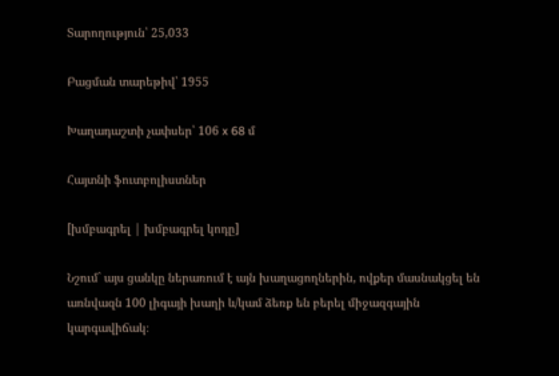Տարողություն՝ 25,033

Բացման տարեթիվ՝ 1955

Խաղադաշտի չափսեր՝ 106 x 68 մ

Հայտնի ֆուտբոլիստներ

[խմբագրել | խմբագրել կոդը]

Նշում` այս ցանկը ներառում է այն խաղացողներին, ովքեր մասնակցել են առնվազն 100 լիգայի խաղի և/կամ ձեռք են բերել միջազգային կարգավիճակ։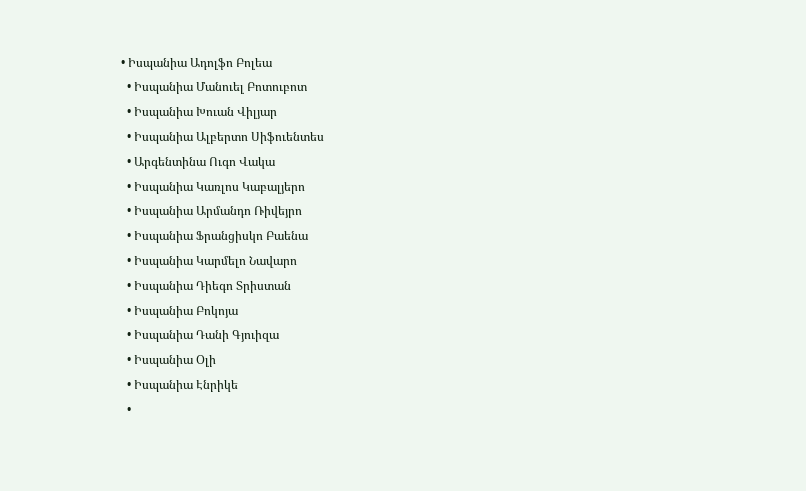• Իսպանիա Ադոլֆո Բոլեա
  • Իսպանիա Մանուել Բոտուբոտ
  • Իսպանիա Խուան Վիլյար
  • Իսպանիա Ալբերտո Սիֆուենտես
  • Արգենտինա Ուգո Վակա
  • Իսպանիա Կառլոս Կաբալյերո
  • Իսպանիա Արմանդո Ռիվեյրո
  • Իսպանիա Ֆրանցիսկո Բաենա
  • Իսպանիա Կարմելո Նավարո
  • Իսպանիա Դիեգո Տրիստան
  • Իսպանիա Բոկոյա
  • Իսպանիա Դանի Գյուիզա
  • Իսպանիա Օլի
  • Իսպանիա Էնրիկե
  •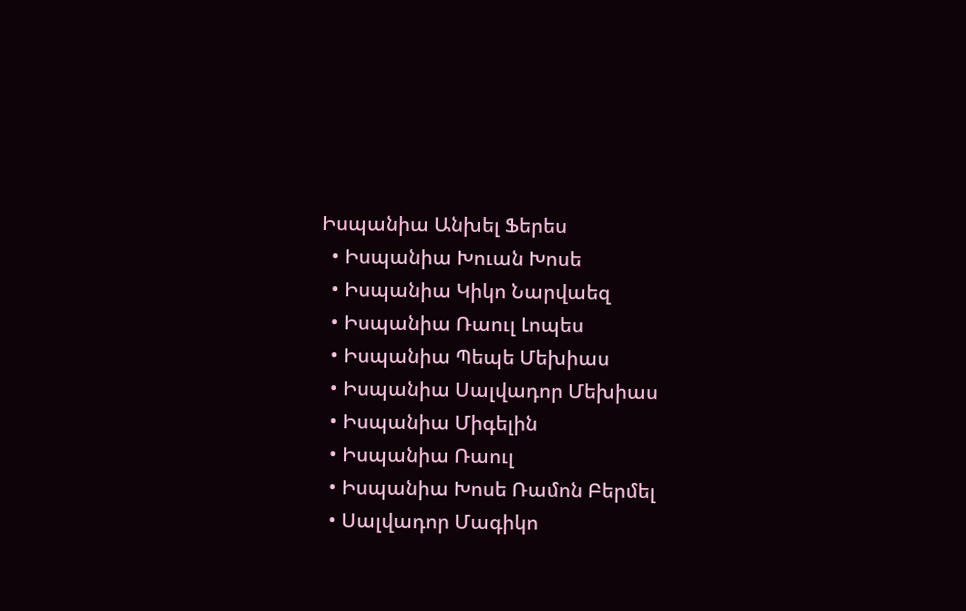Իսպանիա Անխել Ֆերես
  • Իսպանիա Խուան Խոսե
  • Իսպանիա Կիկո Նարվաեզ
  • Իսպանիա Ռաուլ Լոպես
  • Իսպանիա Պեպե Մեխիաս
  • Իսպանիա Սալվադոր Մեխիաս
  • Իսպանիա Միգելին
  • Իսպանիա Ռաուլ
  • Իսպանիա Խոսե Ռամոն Բերմել
  • Սալվադոր Մագիկո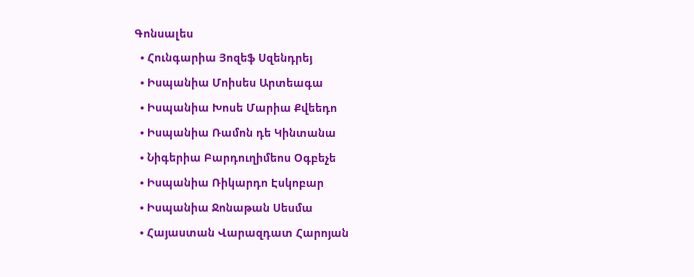Գոնսալես
  • Հունգարիա Յոզեֆ Սզենդրեյ
  • Իսպանիա Մոիսես Արտեագա
  • Իսպանիա Խոսե Մարիա Քվեեդո
  • Իսպանիա Ռամոն դե Կինտանա
  • Նիգերիա Բարդուղիմեոս Օգբեչե
  • Իսպանիա Ռիկարդո Էսկոբար
  • Իսպանիա Ջոնաթան Սեսմա
  • Հայաստան Վարազդատ Հարոյան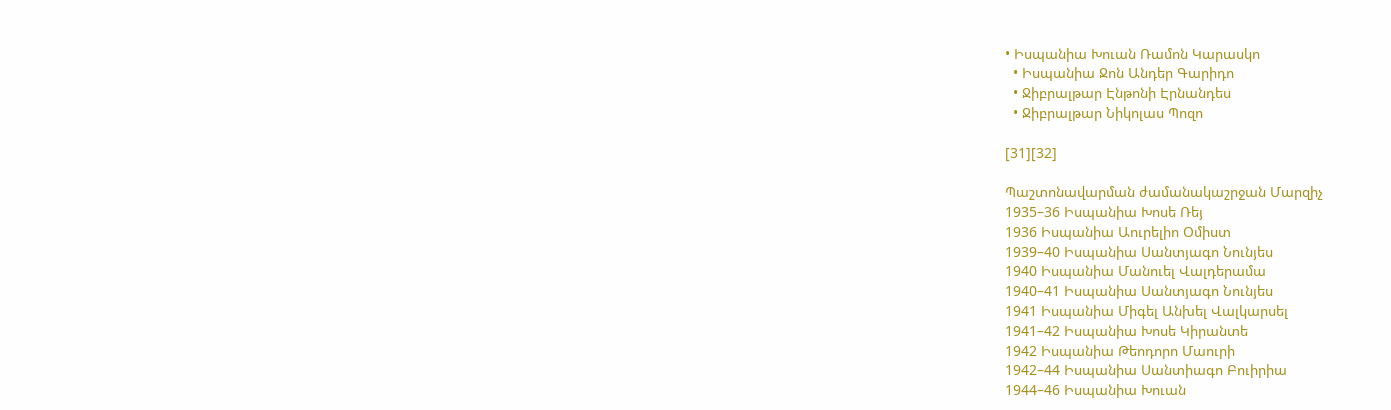• Իսպանիա Խուան Ռամոն Կարասկո
  • Իսպանիա Ջոն Անդեր Գարիդո
  • Ջիբրալթար Էնթոնի Էրնանդես
  • Ջիբրալթար Նիկոլաս Պոզո

[31][32]

Պաշտոնավարման ժամանակաշրջան Մարզիչ
1935–36 Իսպանիա Խոսե Ռեյ
1936 Իսպանիա Աուրելիո Օմիստ
1939–40 Իսպանիա Սանտյագո Նունյես
1940 Իսպանիա Մանուել Վալդերամա
1940–41 Իսպանիա Սանտյագո Նունյես
1941 Իսպանիա Միգել Անխել Վալկարսել
1941–42 Իսպանիա Խոսե Կիրանտե
1942 Իսպանիա Թեոդորո Մաուրի
1942–44 Իսպանիա Սանտիագո Բուիրիա
1944–46 Իսպանիա Խուան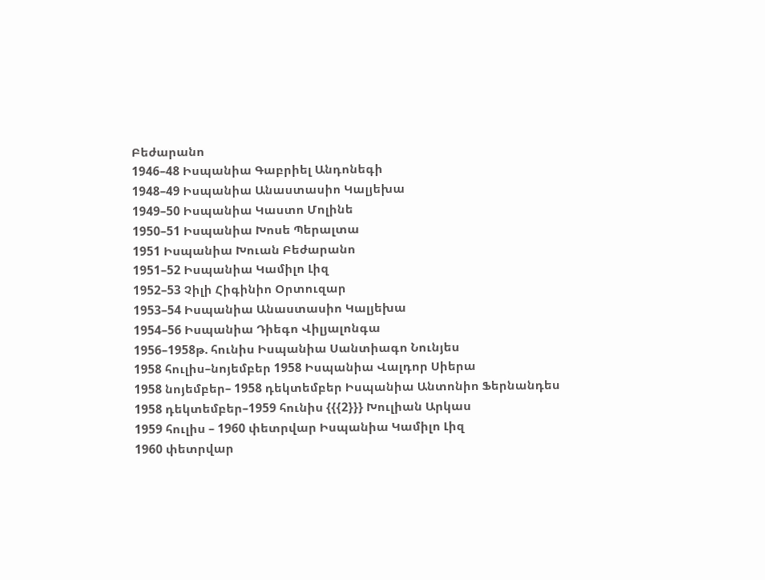Բեժարանո
1946–48 Իսպանիա Գաբրիել Անդոնեգի
1948–49 Իսպանիա Անաստասիո Կալյեխա
1949–50 Իսպանիա Կաստո Մոլինե
1950–51 Իսպանիա Խոսե Պերալտա
1951 Իսպանիա Խուան Բեժարանո
1951–52 Իսպանիա Կամիլո Լիզ
1952–53 Չիլի Հիգինիո Օրտուզար
1953–54 Իսպանիա Անաստասիո Կալյեխա
1954–56 Իսպանիա Դիեգո Վիլյալոնգա
1956–1958թ. հունիս Իսպանիա Սանտիագո Նունյես
1958 հուլիս–նոյեմբեր 1958 Իսպանիա Վալդոր Սիերա
1958 նոյեմբեր– 1958 դեկտեմբեր Իսպանիա Անտոնիո Ֆերնանդես
1958 դեկտեմբեր–1959 հունիս {{{2}}} Խուլիան Արկաս
1959 հուլիս – 1960 փետրվար Իսպանիա Կամիլո Լիզ
1960 փետրվար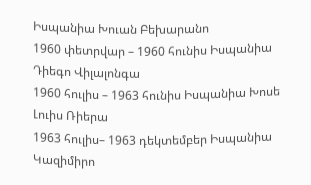Իսպանիա Խուան Բեխարանո
1960 փետրվար – 1960 հունիս Իսպանիա Դիեգո Վիլալոնգա
1960 հուլիս – 1963 հունիս Իսպանիա Խոսե Լուիս Ռիերա
1963 հուլիս– 1963 դեկտեմբեր Իսպանիա Կազիմիրո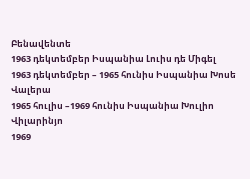Բենավենտե
1963 դեկտեմբեր Իսպանիա Լուիս դե Միգել
1963 դեկտեմբեր – 1965 հունիս Իսպանիա Խոսե Վալերա
1965 հուլիս –1969 հունիս Իսպանիա Խուլիո Վիլարինյո
1969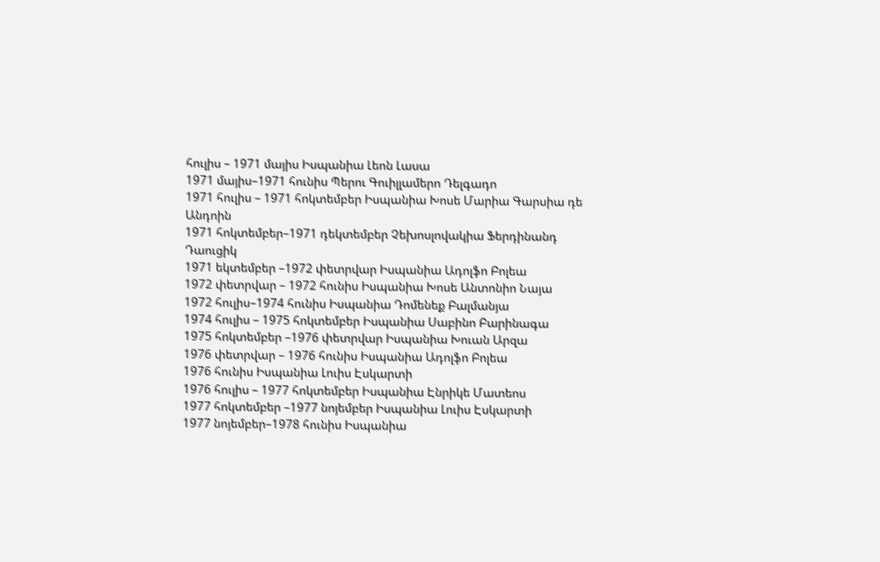հուլիս – 1971 մայիս Իսպանիա Լեոն Լասա
1971 մայիս–1971 հունիս Պերու Գուիլլամերո Դելգադո
1971 հուլիս – 1971 հոկտեմբեր Իսպանիա Խոսե Մարիա Գարսիա դե Անդոին
1971 հոկտեմբեր–1971 դեկտեմբեր Չեխոսլովակիա Ֆերդինանդ Դաուցիկ
1971 եկտեմբեր –1972 փետրվար Իսպանիա Ադոլֆո Բոլեա
1972 փետրվար – 1972 հունիս Իսպանիա Խոսե Անտոնիո Նայա
1972 հուլիս–1974 հունիս Իսպանիա Դոմենեք Բալմանյա
1974 հուլիս – 1975 հոկտեմբեր Իսպանիա Սաբինո Բարինագա
1975 հոկտեմբեր –1976 փետրվար Իսպանիա Խուան Արզա
1976 փետրվար – 1976 հունիս Իսպանիա Ադոլֆո Բոլեա
1976 հունիս Իսպանիա Լուիս Էսկարտի
1976 հուլիս – 1977 հոկտեմբեր Իսպանիա Էնրիկե Մատեոս
1977 հոկտեմբեր –1977 նոյեմբեր Իսպանիա Լուիս Էսկարտի
1977 նոյեմբեր–1978 հունիս Իսպանիա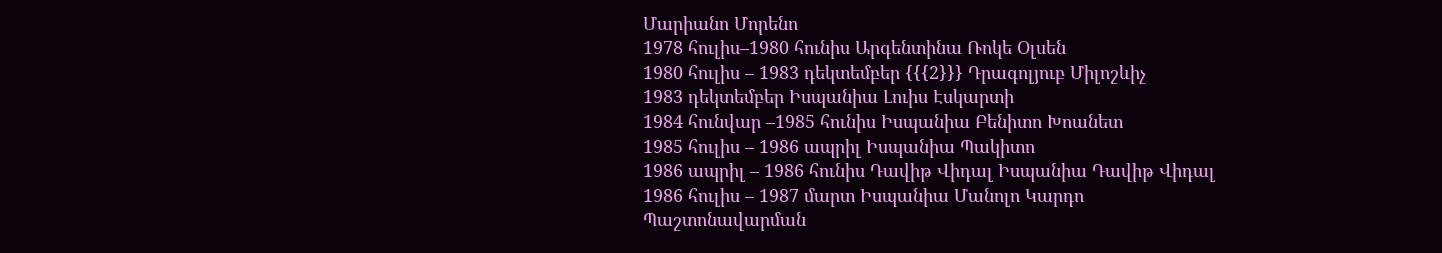Մարիանո Մորենո
1978 հուլիս–1980 հունիս Արգենտինա Ռոկե Օլսեն
1980 հուլիս – 1983 դեկտեմբեր {{{2}}} Դրագոլյուբ Միլոշևիչ
1983 դեկտեմբեր Իսպանիա Լուիս Էսկարտի
1984 հունվար –1985 հունիս Իսպանիա Բենիտո Խոանետ
1985 հուլիս – 1986 ապրիլ Իսպանիա Պակիտո
1986 ապրիլ – 1986 հունիս Դավիթ Վիդալ Իսպանիա Դավիթ Վիդալ
1986 հուլիս – 1987 մարտ Իսպանիա Մանոլո Կարդո
Պաշտոնավարման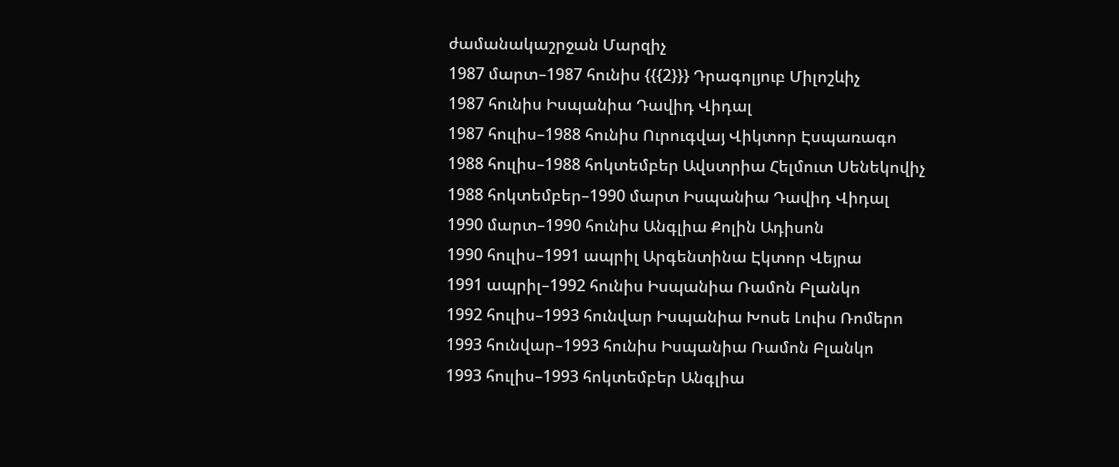ժամանակաշրջան Մարզիչ
1987 մարտ–1987 հունիս {{{2}}} Դրագոլյուբ Միլոշևիչ
1987 հունիս Իսպանիա Դավիդ Վիդալ
1987 հուլիս–1988 հունիս Ուրուգվայ Վիկտոր Էսպառագո
1988 հուլիս–1988 հոկտեմբեր Ավստրիա Հելմուտ Սենեկովիչ
1988 հոկտեմբեր–1990 մարտ Իսպանիա Դավիդ Վիդալ
1990 մարտ–1990 հունիս Անգլիա Քոլին Ադիսոն
1990 հուլիս–1991 ապրիլ Արգենտինա Էկտոր Վեյրա
1991 ապրիլ–1992 հունիս Իսպանիա Ռամոն Բլանկո
1992 հուլիս–1993 հունվար Իսպանիա Խոսե Լուիս Ռոմերո
1993 հունվար–1993 հունիս Իսպանիա Ռամոն Բլանկո
1993 հուլիս–1993 հոկտեմբեր Անգլիա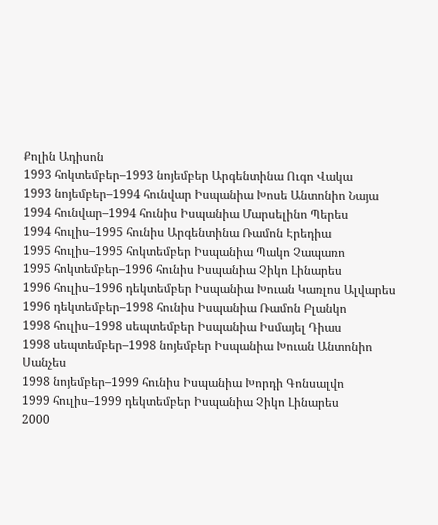Քոլին Ադիսոն
1993 հոկտեմբեր–1993 նոյեմբեր Արգենտինա Ուգո Վակա
1993 նոյեմբեր–1994 հունվար Իսպանիա Խոսե Անտոնիո Նայա
1994 հունվար–1994 հունիս Իսպանիա Մարսելինո Պերես
1994 հուլիս–1995 հունիս Արգենտինա Ռամոն Էրեդիա
1995 հուլիս–1995 հոկտեմբեր Իսպանիա Պակո Չապառո
1995 հոկտեմբեր–1996 հունիս Իսպանիա Չիկո Լինարես
1996 հուլիս–1996 դեկտեմբեր Իսպանիա Խուան Կառլոս Ալվարես
1996 դեկտեմբեր–1998 հունիս Իսպանիա Ռամոն Բլանկո
1998 հուլիս–1998 սեպտեմբեր Իսպանիա Իսմայել Դիաս
1998 սեպտեմբեր–1998 նոյեմբեր Իսպանիա Խուան Անտոնիո Սանչես
1998 նոյեմբեր–1999 հունիս Իսպանիա Խորդի Գոնսալվո
1999 հուլիս–1999 դեկտեմբեր Իսպանիա Չիկո Լինարես
2000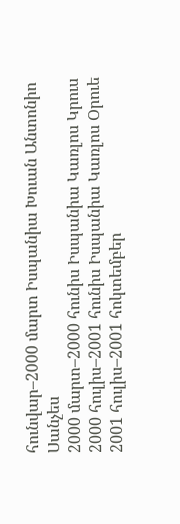հունվար–2000 մարտ Իսպանիա Խուան Անտոնիո Սանչես
2000 մարտ–2000 հունիս Իսպանիա Կառլոս Կրուս
2000 հուլիս–2001 հունիս Իսպանիա Կառլոս Օրուե
2001 հուլիս–2001 հոկտեմբեր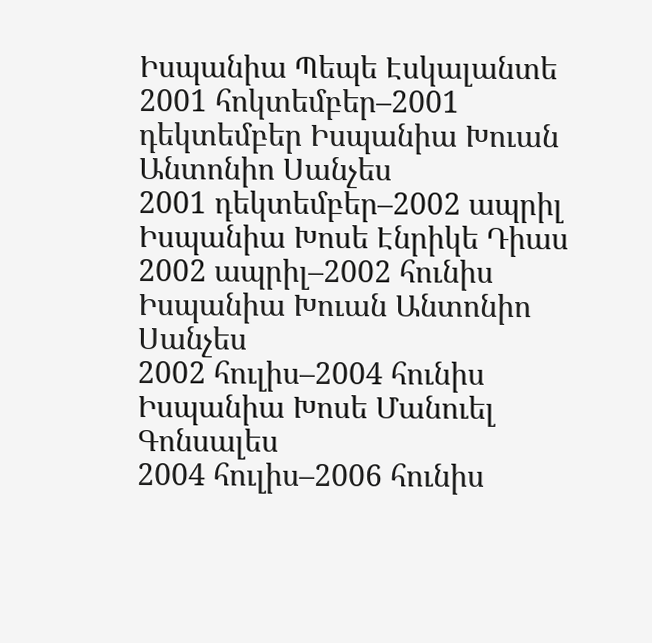Իսպանիա Պեպե Էսկալանտե
2001 հոկտեմբեր–2001 դեկտեմբեր Իսպանիա Խուան Անտոնիո Սանչես
2001 դեկտեմբեր–2002 ապրիլ Իսպանիա Խոսե Էնրիկե Դիաս
2002 ապրիլ–2002 հունիս Իսպանիա Խուան Անտոնիո Սանչես
2002 հուլիս–2004 հունիս Իսպանիա Խոսե Մանուել Գոնսալես
2004 հուլիս–2006 հունիս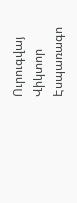Ուրուգվայ Վիկտոր Էսպառագո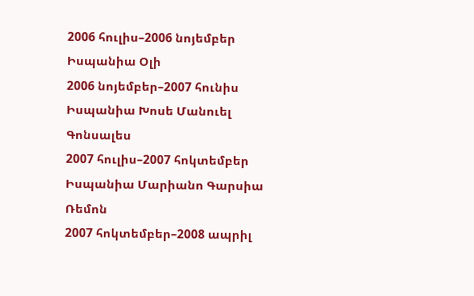2006 հուլիս–2006 նոյեմբեր Իսպանիա Օլի
2006 նոյեմբեր–2007 հունիս Իսպանիա Խոսե Մանուել Գոնսալես
2007 հուլիս–2007 հոկտեմբեր Իսպանիա Մարիանո Գարսիա Ռեմոն
2007 հոկտեմբեր–2008 ապրիլ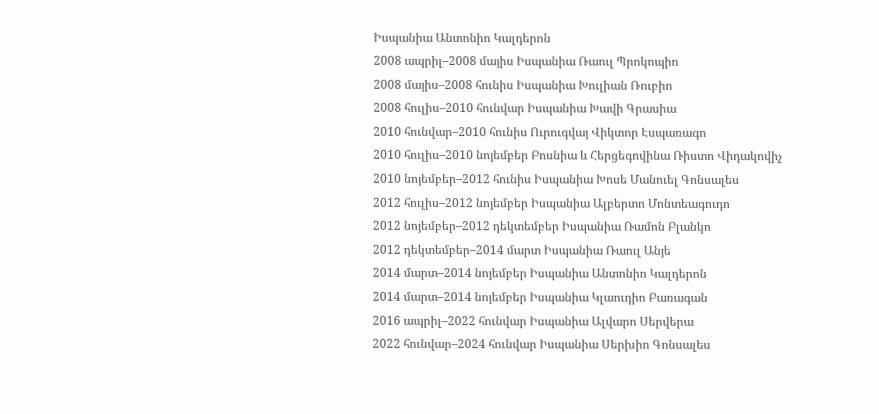Իսպանիա Անտոնիո Կալդերոն
2008 ապրիլ–2008 մայիս Իսպանիա Ռաուլ Պրոկոպիո
2008 մայիս–2008 հունիս Իսպանիա Խուլիան Ռուբիո
2008 հուլիս–2010 հունվար Իսպանիա Խավի Գրասիա
2010 հունվար–2010 հունիս Ուրուգվայ Վիկտոր Էսպառագո
2010 հուլիս–2010 նոյեմբեր Բոսնիա և Հերցեգովինա Ռիստո Վիդակովիչ
2010 նոյեմբեր–2012 հունիս Իսպանիա Խոսե Մանուել Գոնսալես
2012 հուլիս–2012 նոյեմբեր Իսպանիա Ալբերտո Մոնտեագուդո
2012 նոյեմբեր–2012 դեկտեմբեր Իսպանիա Ռամոն Բլանկո
2012 դեկտեմբեր–2014 մարտ Իսպանիա Ռաուլ Անյե
2014 մարտ–2014 նոյեմբեր Իսպանիա Անտոնիո Կալդերոն
2014 մարտ–2014 նոյեմբեր Իսպանիա Կլաուդիո Բառագան
2016 ապրիլ–2022 հունվար Իսպանիա Ալվարո Սերվերա
2022 հունվար–2024 հունվար Իսպանիա Սերխիո Գոնսալես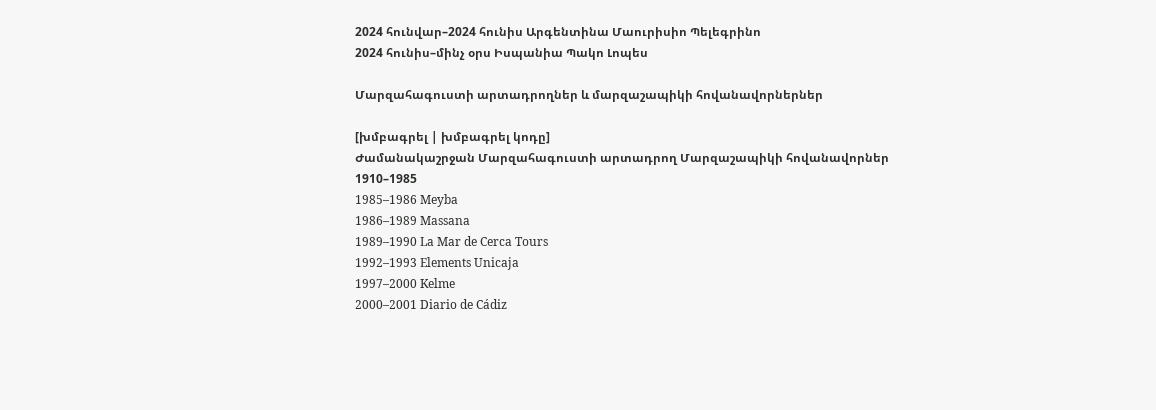2024 հունվար–2024 հունիս Արգենտինա Մաուրիսիո Պելեգրինո
2024 հունիս–մինչ օրս Իսպանիա Պակո Լոպես

Մարզահագուստի արտադրողներ և մարզաշապիկի հովանավորներներ

[խմբագրել | խմբագրել կոդը]
Ժամանակաշրջան Մարզահագուստի արտադրող Մարզաշապիկի հովանավորներ
1910–1985
1985–1986 Meyba
1986–1989 Massana
1989–1990 La Mar de Cerca Tours
1992–1993 Elements Unicaja
1997–2000 Kelme
2000–2001 Diario de Cádiz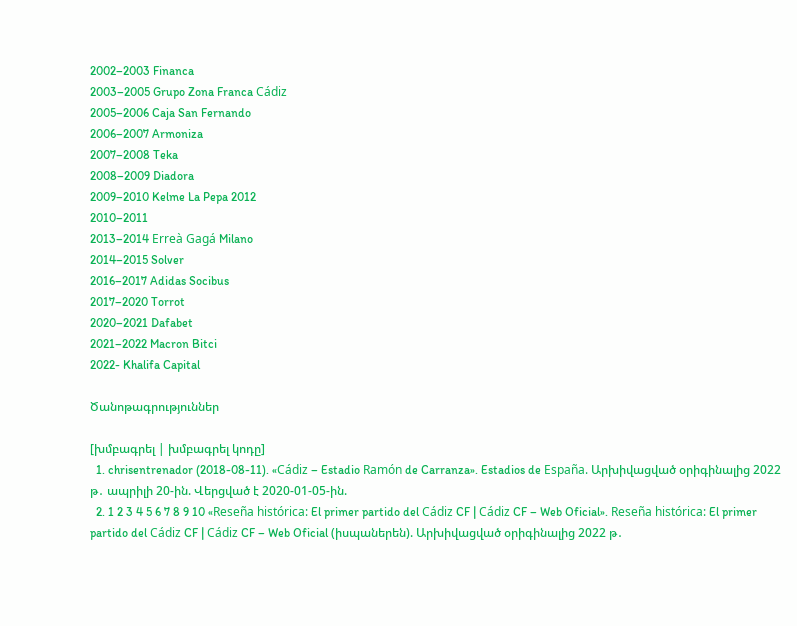2002–2003 Financa
2003–2005 Grupo Zona Franca Cádiz
2005–2006 Caja San Fernando
2006–2007 Armoniza
2007–2008 Teka
2008–2009 Diadora
2009–2010 Kelme La Pepa 2012
2010–2011
2013–2014 Erreà Gagá Milano
2014–2015 Solver
2016–2017 Adidas Socibus
2017–2020 Torrot
2020–2021 Dafabet
2021–2022 Macron Bitci
2022- Khalifa Capital

Ծանոթագրություններ

[խմբագրել | խմբագրել կոդը]
  1. chrisentrenador (2018-08-11). «Cádiz – Estadio Ramón de Carranza». Estadios de España. Արխիվացված օրիգինալից 2022 թ․ ապրիլի 20-ին. Վերցված է 2020-01-05-ին.
  2. 1 2 3 4 5 6 7 8 9 10 «Reseña histórica: El primer partido del Cádiz CF | Cádiz CF – Web Oficial». Reseña histórica: El primer partido del Cádiz CF | Cádiz CF – Web Oficial (իսպաներեն). Արխիվացված օրիգինալից 2022 թ․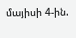մայիսի 4-ին.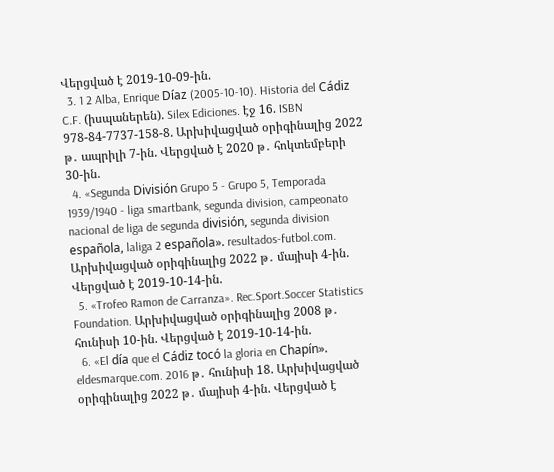Վերցված է 2019-10-09-ին.
  3. 1 2 Alba, Enrique Díaz (2005-10-10). Historia del Cádiz C.F. (իսպաներեն). Silex Ediciones. էջ 16. ISBN 978-84-7737-158-8. Արխիվացված օրիգինալից 2022 թ․ ապրիլի 7-ին. Վերցված է 2020 թ․ հոկտեմբերի 30-ին.
  4. «Segunda División Grupo 5 - Grupo 5, Temporada 1939/1940 - liga smartbank, segunda division, campeonato nacional de liga de segunda división, segunda division española, laliga 2 española». resultados-futbol.com. Արխիվացված օրիգինալից 2022 թ․ մայիսի 4-ին. Վերցված է 2019-10-14-ին.
  5. «Trofeo Ramon de Carranza». Rec.Sport.Soccer Statistics Foundation. Արխիվացված օրիգինալից 2008 թ․ հունիսի 10-ին. Վերցված է 2019-10-14-ին.
  6. «El día que el Cádiz tocó la gloria en Chapín». eldesmarque.com. 2016 թ․ հունիսի 18. Արխիվացված օրիգինալից 2022 թ․ մայիսի 4-ին. Վերցված է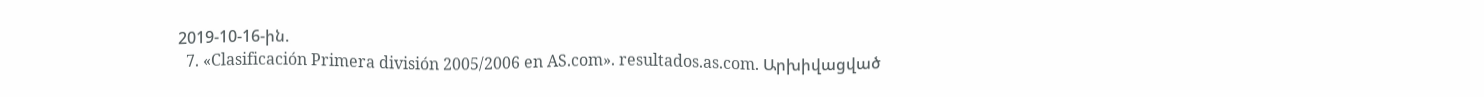2019-10-16-ին.
  7. «Clasificación Primera división 2005/2006 en AS.com». resultados.as.com. Արխիվացված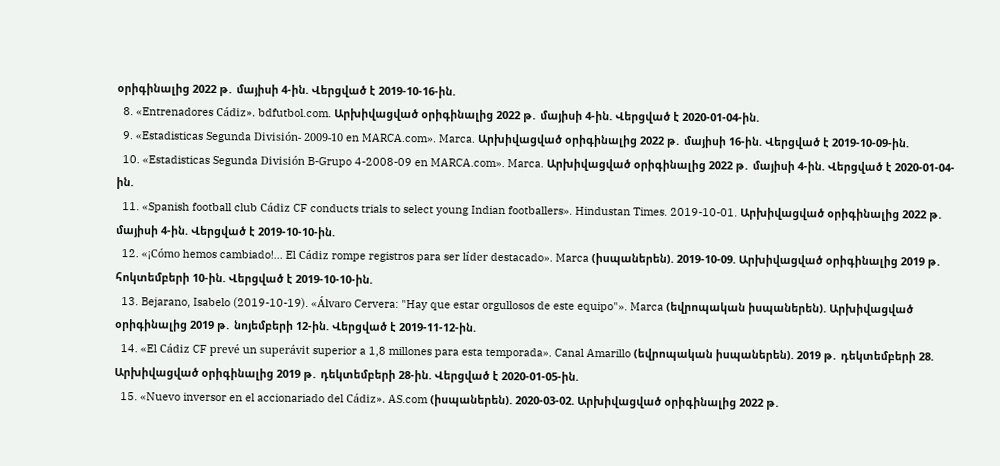օրիգինալից 2022 թ․ մայիսի 4-ին. Վերցված է 2019-10-16-ին.
  8. «Entrenadores Cádiz». bdfutbol.com. Արխիվացված օրիգինալից 2022 թ․ մայիսի 4-ին. Վերցված է 2020-01-04-ին.
  9. «Estadisticas Segunda División- 2009-10 en MARCA.com». Marca. Արխիվացված օրիգինալից 2022 թ․ մայիսի 16-ին. Վերցված է 2019-10-09-ին.
  10. «Estadisticas Segunda División B-Grupo 4-2008-09 en MARCA.com». Marca. Արխիվացված օրիգինալից 2022 թ․ մայիսի 4-ին. Վերցված է 2020-01-04-ին.
  11. «Spanish football club Cádiz CF conducts trials to select young Indian footballers». Hindustan Times. 2019-10-01. Արխիվացված օրիգինալից 2022 թ․ մայիսի 4-ին. Վերցված է 2019-10-10-ին.
  12. «¡Cómo hemos cambiado!... El Cádiz rompe registros para ser líder destacado». Marca (իսպաներեն). 2019-10-09. Արխիվացված օրիգինալից 2019 թ․ հոկտեմբերի 10-ին. Վերցված է 2019-10-10-ին.
  13. Bejarano, Isabelo (2019-10-19). «Álvaro Cervera: "Hay que estar orgullosos de este equipo"». Marca (եվրոպական իսպաներեն). Արխիվացված օրիգինալից 2019 թ․ նոյեմբերի 12-ին. Վերցված է 2019-11-12-ին.
  14. «El Cádiz CF prevé un superávit superior a 1,8 millones para esta temporada». Canal Amarillo (եվրոպական իսպաներեն). 2019 թ․ դեկտեմբերի 28. Արխիվացված օրիգինալից 2019 թ․ դեկտեմբերի 28-ին. Վերցված է 2020-01-05-ին.
  15. «Nuevo inversor en el accionariado del Cádiz». AS.com (իսպաներեն). 2020-03-02. Արխիվացված օրիգինալից 2022 թ․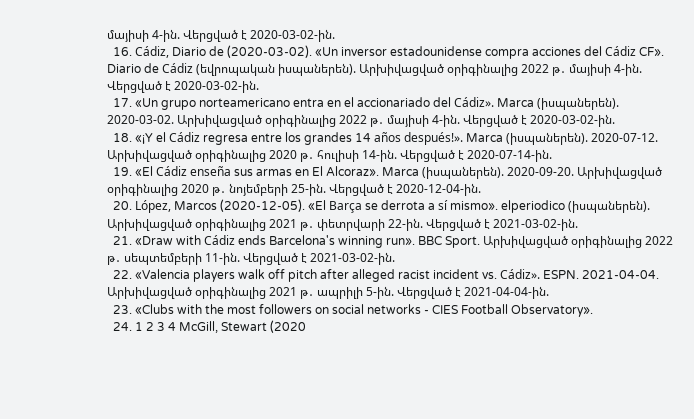մայիսի 4-ին. Վերցված է 2020-03-02-ին.
  16. Cádiz, Diario de (2020-03-02). «Un inversor estadounidense compra acciones del Cádiz CF». Diario de Cádiz (եվրոպական իսպաներեն). Արխիվացված օրիգինալից 2022 թ․ մայիսի 4-ին. Վերցված է 2020-03-02-ին.
  17. «Un grupo norteamericano entra en el accionariado del Cádiz». Marca (իսպաներեն). 2020-03-02. Արխիվացված օրիգինալից 2022 թ․ մայիսի 4-ին. Վերցված է 2020-03-02-ին.
  18. «¡Y el Cádiz regresa entre los grandes 14 años después!». Marca (իսպաներեն). 2020-07-12. Արխիվացված օրիգինալից 2020 թ․ հուլիսի 14-ին. Վերցված է 2020-07-14-ին.
  19. «El Cádiz enseña sus armas en El Alcoraz». Marca (իսպաներեն). 2020-09-20. Արխիվացված օրիգինալից 2020 թ․ նոյեմբերի 25-ին. Վերցված է 2020-12-04-ին.
  20. López, Marcos (2020-12-05). «El Barça se derrota a sí mismo». elperiodico (իսպաներեն). Արխիվացված օրիգինալից 2021 թ․ փետրվարի 22-ին. Վերցված է 2021-03-02-ին.
  21. «Draw with Cádiz ends Barcelona's winning run». BBC Sport. Արխիվացված օրիգինալից 2022 թ․ սեպտեմբերի 11-ին. Վերցված է 2021-03-02-ին.
  22. «Valencia players walk off pitch after alleged racist incident vs. Cádiz». ESPN. 2021-04-04. Արխիվացված օրիգինալից 2021 թ․ ապրիլի 5-ին. Վերցված է 2021-04-04-ին.
  23. «Clubs with the most followers on social networks - CIES Football Observatory».
  24. 1 2 3 4 McGill, Stewart (2020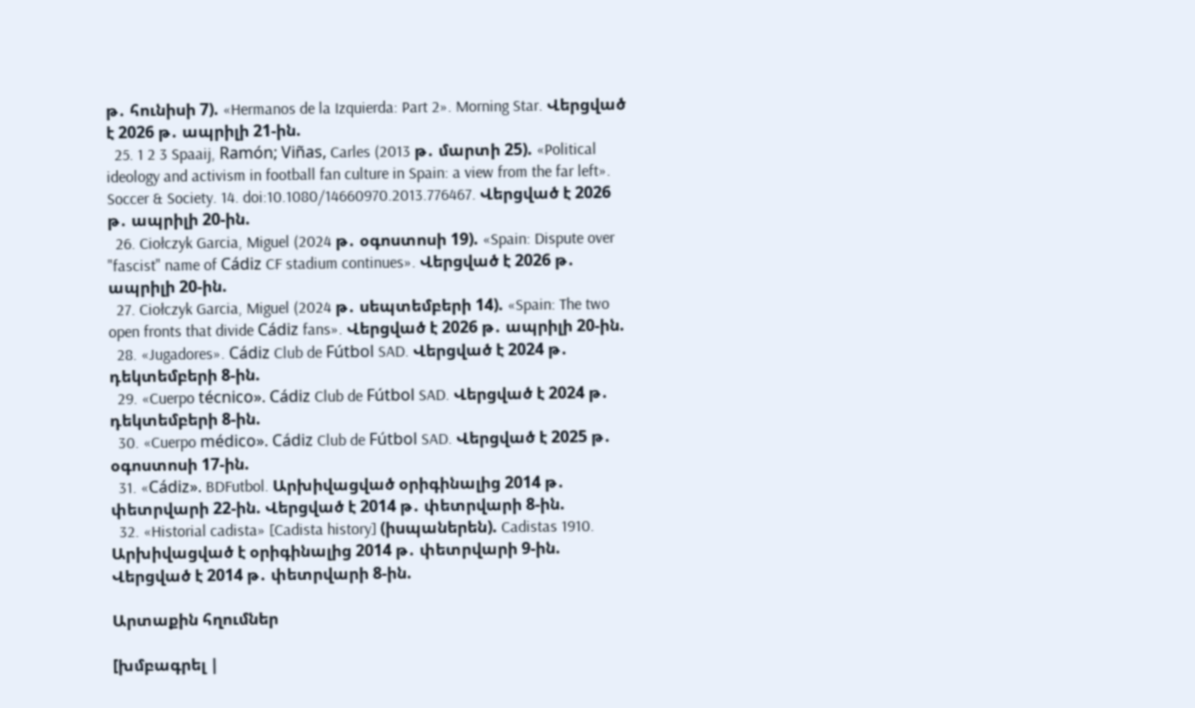թ․ հունիսի 7). «Hermanos de la Izquierda: Part 2». Morning Star. Վերցված է 2026 թ․ ապրիլի 21-ին.
  25. 1 2 3 Spaaij, Ramón; Viñas, Carles (2013 թ․ մարտի 25). «Political ideology and activism in football fan culture in Spain: a view from the far left». Soccer & Society. 14. doi:10.1080/14660970.2013.776467. Վերցված է 2026 թ․ ապրիլի 20-ին.
  26. Ciołczyk Garcia, Miguel (2024 թ․ օգոստոսի 19). «Spain: Dispute over "fascist" name of Cádiz CF stadium continues». Վերցված է 2026 թ․ ապրիլի 20-ին.
  27. Ciołczyk Garcia, Miguel (2024 թ․ սեպտեմբերի 14). «Spain: The two open fronts that divide Cádiz fans». Վերցված է 2026 թ․ ապրիլի 20-ին.
  28. «Jugadores». Cádiz Club de Fútbol SAD. Վերցված է 2024 թ․ դեկտեմբերի 8-ին.
  29. «Cuerpo técnico». Cádiz Club de Fútbol SAD. Վերցված է 2024 թ․ դեկտեմբերի 8-ին.
  30. «Cuerpo médico». Cádiz Club de Fútbol SAD. Վերցված է 2025 թ․ օգոստոսի 17-ին.
  31. «Cádiz». BDFutbol. Արխիվացված օրիգինալից 2014 թ․ փետրվարի 22-ին. Վերցված է 2014 թ․ փետրվարի 8-ին.
  32. «Historial cadista» [Cadista history] (իսպաներեն). Cadistas 1910. Արխիվացված է օրիգինալից 2014 թ․ փետրվարի 9-ին. Վերցված է 2014 թ․ փետրվարի 8-ին.

Արտաքին հղումներ

[խմբագրել |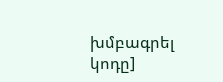խմբագրել կոդը]